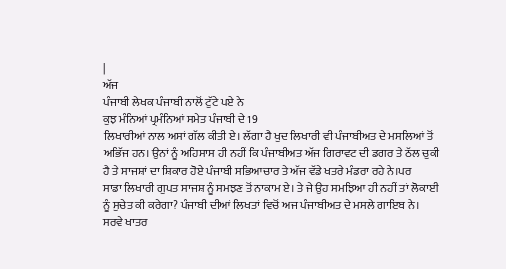|
ਅੱਜ
ਪੰਜਾਬੀ ਲੇਖਕ ਪੰਜਾਬੀ ਨਾਲੋਂ ਟੁੱਟੇ ਪਏ ਨੇ
ਕੁਝ ਮੰਨਿਆਂ ਪ੍ਰਮੰਨਿਆਂ ਸਮੇਤ ਪੰਜਾਬੀ ਦੇ 19
ਲਿਖਾਰੀਆਂ ਨਾਲ ਅਸਾਂ ਗੱਲ ਕੀਤੀ ਏ। ਲੱਗਾ ਹੈ ਖੁਦ ਲਿਖਾਰੀ ਵੀ ਪੰਜਾਬੀਅਤ ਦੇ ਮਸਲਿਆਂ ਤੋਂ
ਅਭਿੱਜ ਹਨ। ਉਨਾਂ ਨੂੰ ਅਹਿਸਾਸ ਹੀ ਨਹੀਂ ਕਿ ਪੰਜਾਬੀਅਤ ਅੱਜ ਗਿਰਾਵਟ ਦੀ ਡਗਰ ਤੇ ਠੱਲ ਚੁਕੀ
ਹੈ ਤੇ ਸਾਜਸ਼ਾਂ ਦਾ ਸ਼ਿਕਾਰ ਹੋਏ ਪੰਜਾਬੀ ਸਭਿਆਚਾਰ ਤੇ ਅੱਜ ਵੱਡੇ ਖਤਰੇ ਮੰਡਰਾ ਰਹੇ ਨੇ।ਪਰ
ਸਾਡਾ ਲਿਖਾਰੀ ਗੁਪਤ ਸਾਜਸ਼ ਨੂੰ ਸਮਝਣ ਤੋਂ ਨਾਕਾਮ ਏ। ਤੇ ਜੇ ਉਹ ਸਮਝਿਆ ਹੀ ਨਹੀਂ ਤਾਂ ਲੋਕਾਈ
ਨੂੰ ਸੁਚੇਤ ਕੀ ਕਰੇਗਾ? ਪੰਜਾਬੀ ਦੀਆਂ ਲਿਖਤਾਂ ਵਿਚੋਂ ਅਜ ਪੰਜਾਬੀਅਤ ਦੇ ਮਸਲੇ ਗਾਇਬ ਨੇ।
ਸਰਵੇ ਖਾਤਰ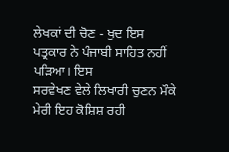ਲੇਖਕਾਂ ਦੀ ਚੋਣ - ਖੁਦ ਇਸ ਪਤ੍ਰਕਾਰ ਨੇ ਪੰਜਾਬੀ ਸਾਹਿਤ ਨਹੀਂ ਪੜਿਆ। ਇਸ
ਸਰਵੇਖਣ ਵੇਲੇ ਲਿਖਾਰੀ ਚੁਣਨ ਮੌਕੇ ਮੇਰੀ ਇਹ ਕੋਸ਼ਿਸ਼ ਰਹੀ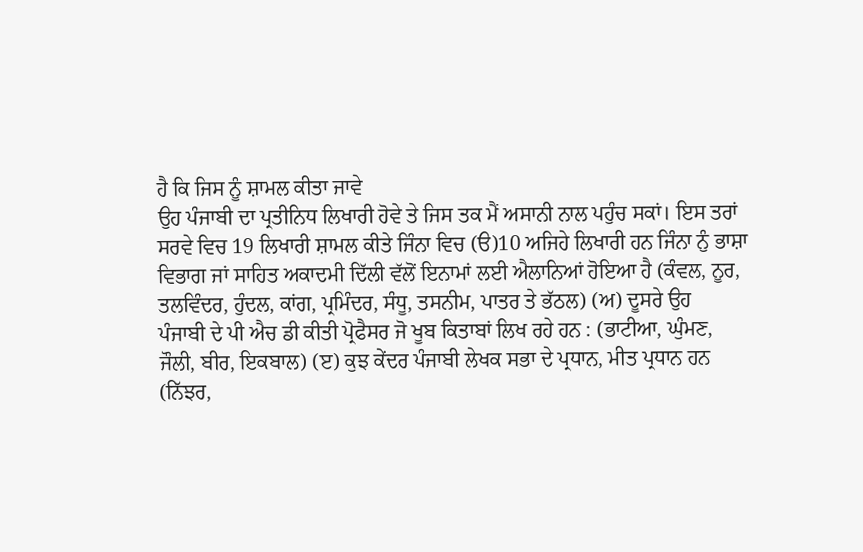ਹੈ ਕਿ ਜਿਸ ਨੂੰ ਸ਼ਾਮਲ ਕੀਤਾ ਜਾਵੇ
ਉਹ ਪੰਜਾਬੀ ਦਾ ਪ੍ਰਤੀਨਿਧ ਲਿਖਾਰੀ ਹੋਵੇ ਤੇ ਜਿਸ ਤਕ ਮੈਂ ਅਸਾਨੀ ਨਾਲ ਪਹੁੰਚ ਸਕਾਂ। ਇਸ ਤਰਾਂ
ਸਰਵੇ ਵਿਚ 19 ਲਿਖਾਰੀ ਸ਼ਾਮਲ ਕੀਤੇ ਜਿੰਨਾ ਵਿਚ (ੳ)10 ਅਜਿਹੇ ਲਿਖਾਰੀ ਹਨ ਜਿੰਨਾ ਨੁੰ ਭਾਸ਼ਾ
ਵਿਭਾਗ ਜਾਂ ਸਾਹਿਤ ਅਕਾਦਮੀ ਦਿੱਲੀ ਵੱਲੋਂ ਇਨਾਮਾਂ ਲਈ ਐਲਾਨਿਆਂ ਹੋਇਆ ਹੈ (ਕੰਵਲ, ਨੂਰ,
ਤਲਵਿੰਦਰ, ਹੁੰਦਲ, ਕਾਂਗ, ਪ੍ਰਮਿੰਦਰ, ਸੰਧੂ, ਤਸਨੀਮ, ਪਾਤਰ ਤੇ ਭੱਠਲ) (ਅ) ਦੂਸਰੇ ਉਹ
ਪੰਜਾਬੀ ਦੇ ਪੀ ਐਚ ਡੀ ਕੀਤੀ ਪ੍ਰੋਫੈਸਰ ਜੋ ਖੂਬ ਕਿਤਾਬਾਂ ਲਿਖ ਰਹੇ ਹਨ : (ਭਾਟੀਆ, ਘੁੰਮਣ,
ਜੌਲੀ, ਬੀਰ, ਇਕਬਾਲ) (ੲ) ਕੁਝ ਕੇਂਦਰ ਪੰਜਾਬੀ ਲੇਖਕ ਸਭਾ ਦੇ ਪ੍ਰਧਾਨ, ਮੀਤ ਪ੍ਰਧਾਨ ਹਨ (ਨਿੱਝਰ,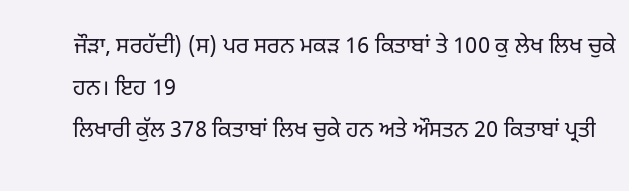ਜੌੜਾ, ਸਰਹੱਦੀ) (ਸ) ਪਰ ਸਰਨ ਮਕੜ 16 ਕਿਤਾਬਾਂ ਤੇ 100 ਕੁ ਲੇਖ ਲਿਖ ਚੁਕੇ ਹਨ। ਇਹ 19
ਲਿਖਾਰੀ ਕੁੱਲ 378 ਕਿਤਾਬਾਂ ਲਿਖ ਚੁਕੇ ਹਨ ਅਤੇ ਔਸਤਨ 20 ਕਿਤਾਬਾਂ ਪ੍ਰਤੀ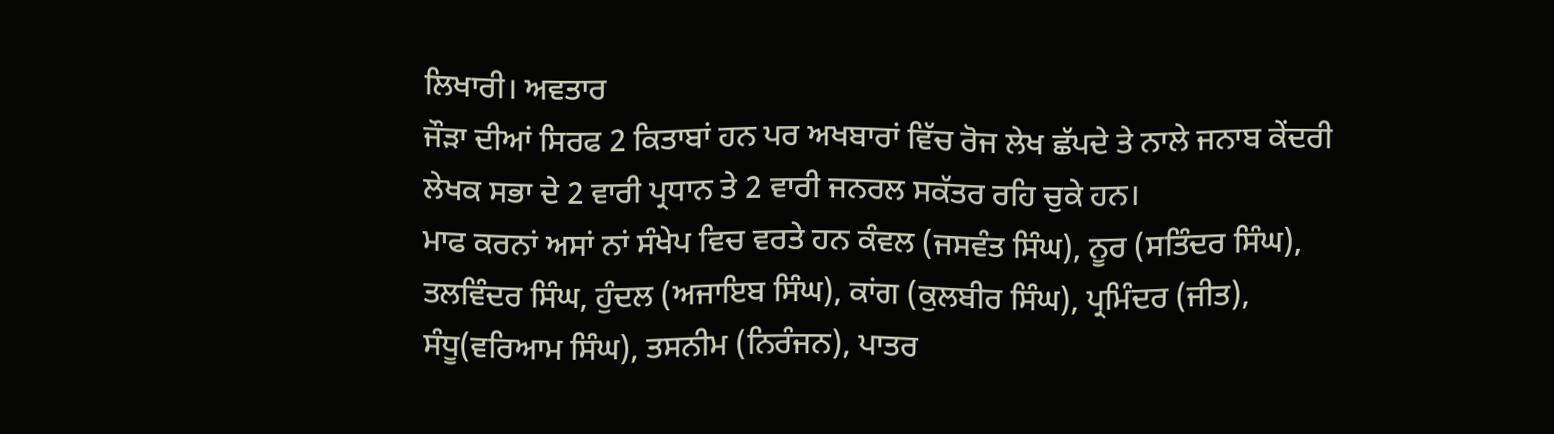ਲਿਖਾਰੀ। ਅਵਤਾਰ
ਜੌੜਾ ਦੀਆਂ ਸਿਰਫ 2 ਕਿਤਾਬਾਂ ਹਨ ਪਰ ਅਖਬਾਰਾਂ ਵਿੱਚ ਰੋਜ ਲੇਖ ਛੱਪਦੇ ਤੇ ਨਾਲੇ ਜਨਾਬ ਕੇਂਦਰੀ
ਲੇਖਕ ਸਭਾ ਦੇ 2 ਵਾਰੀ ਪ੍ਰਧਾਨ ਤੇ 2 ਵਾਰੀ ਜਨਰਲ ਸਕੱਤਰ ਰਹਿ ਚੁਕੇ ਹਨ।
ਮਾਫ ਕਰਨਾਂ ਅਸਾਂ ਨਾਂ ਸੰਖੇਪ ਵਿਚ ਵਰਤੇ ਹਨ ਕੰਵਲ (ਜਸਵੰਤ ਸਿੰਘ), ਨੂਰ (ਸਤਿੰਦਰ ਸਿੰਘ),
ਤਲਵਿੰਦਰ ਸਿੰਘ, ਹੁੰਦਲ (ਅਜਾਇਬ ਸਿੰਘ), ਕਾਂਗ (ਕੁਲਬੀਰ ਸਿੰਘ), ਪ੍ਰਮਿੰਦਰ (ਜੀਤ),
ਸੰਧੂ(ਵਰਿਆਮ ਸਿੰਘ), ਤਸਨੀਮ (ਨਿਰੰਜਨ), ਪਾਤਰ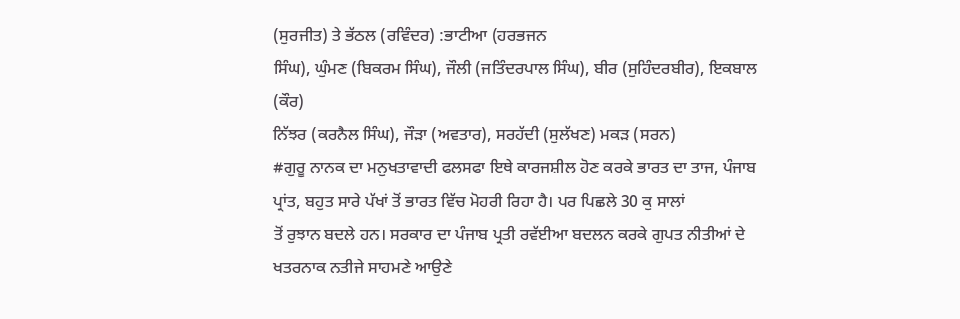(ਸੁਰਜੀਤ) ਤੇ ਭੱਠਲ (ਰਵਿੰਦਰ) :ਭਾਟੀਆ (ਹਰਭਜਨ
ਸਿੰਘ), ਘੁੰਮਣ (ਬਿਕਰਮ ਸਿੰਘ), ਜੌਲੀ (ਜਤਿੰਦਰਪਾਲ ਸਿੰਘ), ਬੀਰ (ਸੁਹਿੰਦਰਬੀਰ), ਇਕਬਾਲ (ਕੌਰ)
ਨਿੱਝਰ (ਕਰਨੈਲ ਸਿੰਘ), ਜੌੜਾ (ਅਵਤਾਰ), ਸਰਹੱਦੀ (ਸੁਲੱਖਣ) ਮਕੜ (ਸਰਨ)
#ਗੁਰੂ ਨਾਨਕ ਦਾ ਮਨੁਖਤਾਵਾਦੀ ਫਲਸਫਾ ਇਥੇ ਕਾਰਜਸ਼ੀਲ ਹੋਣ ਕਰਕੇ ਭਾਰਤ ਦਾ ਤਾਜ, ਪੰਜਾਬ
ਪ੍ਰਾਂਤ, ਬਹੁਤ ਸਾਰੇ ਪੱਖਾਂ ਤੋਂ ਭਾਰਤ ਵਿੱਚ ਮੋਹਰੀ ਰਿਹਾ ਹੈ। ਪਰ ਪਿਛਲੇ 30 ਕੁ ਸਾਲਾਂ
ਤੋਂ ਰੁਝਾਨ ਬਦਲੇ ਹਨ। ਸਰਕਾਰ ਦਾ ਪੰਜਾਬ ਪ੍ਰਤੀ ਰਵੱਈਆ ਬਦਲਨ ਕਰਕੇ ਗੁਪਤ ਨੀਤੀਆਂ ਦੇ
ਖਤਰਨਾਕ ਨਤੀਜੇ ਸਾਹਮਣੇ ਆਉਣੇ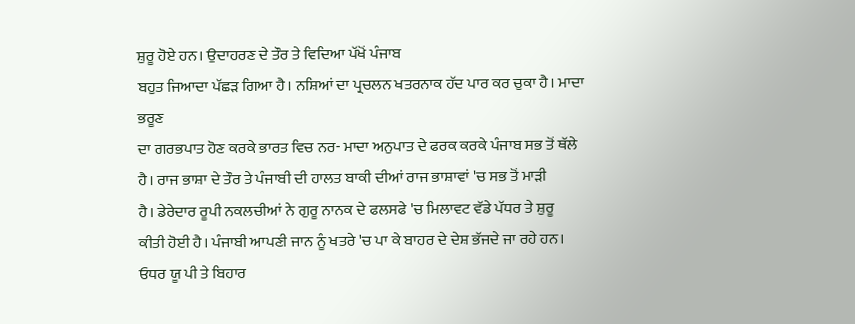ਸ਼ੁਰੂ ਹੋਏ ਹਨ। ਉਦਾਹਰਣ ਦੇ ਤੌਰ ਤੇ ਵਿਦਿਆ ਪੱਖੋਂ ਪੰਜਾਬ
ਬਹੁਤ ਜਿਆਦਾ ਪੱਛੜ ਗਿਆ ਹੈ। ਨਸ਼ਿਆਂ ਦਾ ਪ੍ਰਚਲਨ ਖਤਰਨਾਕ ਹੱਦ ਪਾਰ ਕਰ ਚੁਕਾ ਹੈ। ਮਾਦਾ ਭਰੂਣ
ਦਾ ਗਰਭਪਾਤ ਹੋਣ ਕਰਕੇ ਭਾਰਤ ਵਿਚ ਨਰ- ਮਾਦਾ ਅਨੁਪਾਤ ਦੇ ਫਰਕ ਕਰਕੇ ਪੰਜਾਬ ਸਭ ਤੋਂ ਥੱਲੇ
ਹੈ। ਰਾਜ ਭਾਸ਼ਾ ਦੇ ਤੌਰ ਤੇ ਪੰਜਾਬੀ ਦੀ ਹਾਲਤ ਬਾਕੀ ਦੀਆਂ ਰਾਜ ਭਾਸ਼ਾਵਾਂ 'ਚ ਸਭ ਤੋਂ ਮਾੜੀ
ਹੈ। ਡੇਰੇਦਾਰ ਰੂਪੀ ਨਕਲਚੀਆਂ ਨੇ ਗੁਰੂ ਨਾਨਕ ਦੇ ਫਲਸਫੇ 'ਚ ਮਿਲਾਵਟ ਵੱਡੇ ਪੱਧਰ ਤੇ ਸ਼ੁਰੂ
ਕੀਤੀ ਹੋਈ ਹੈ। ਪੰਜਾਬੀ ਆਪਣੀ ਜਾਨ ਨੂੰ ਖਤਰੇ 'ਚ ਪਾ ਕੇ ਬਾਹਰ ਦੇ ਦੇਸ਼ ਭੱਜਦੇ ਜਾ ਰਹੇ ਹਨ।
ਓਧਰ ਯੂ ਪੀ ਤੇ ਬਿਹਾਰ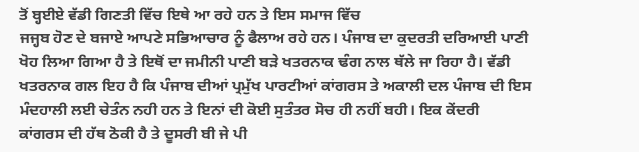ਤੋਂ ਬ੍ਹਈਏ ਵੱਡੀ ਗਿਣਤੀ ਵਿੱਚ ਇਥੇ ਆ ਰਹੇ ਹਨ ਤੇ ਇਸ ਸਮਾਜ ਵਿੱਚ
ਜਜ੍ਹਬ ਹੋਣ ਦੇ ਬਜਾਏ ਆਪਣੇ ਸਭਿਆਚਾਰ ਨੂੰ ਫੈਲਾਅ ਰਹੇ ਹਨ। ਪੰਜਾਬ ਦਾ ਕੁਦਰਤੀ ਦਰਿਆਈ ਪਾਣੀ
ਖੋਹ ਲਿਆ ਗਿਆ ਹੈ ਤੇ ਇਥੋਂ ਦਾ ਜਮੀਨੀ ਪਾਣੀ ਬੜੇ ਖਤਰਨਾਕ ਢੰਗ ਨਾਲ ਥੱਲੇ ਜਾ ਰਿਹਾ ਹੈ। ਵੱਡੀ
ਖਤਰਨਾਕ ਗਲ ਇਹ ਹੈ ਕਿ ਪੰਜਾਬ ਦੀਆਂ ਪ੍ਰਮੁੱਖ ਪਾਰਟੀਆਂ ਕਾਂਗਰਸ ਤੇ ਅਕਾਲੀ ਦਲ ਪੰਜਾਬ ਦੀ ਇਸ
ਮੰਦਹਾਲੀ ਲਈ ਚੇਤੰਨ ਨਹੀ ਹਨ ਤੇ ਇਨਾਂ ਦੀ ਕੋਈ ਸੁਤੰਤਰ ਸੋਚ ਹੀ ਨਹੀਂ ਬਹੀ। ਇਕ ਕੇਂਦਰੀ
ਕਾਂਗਰਸ ਦੀ ਹੱਥ ਠੋਕੀ ਹੈ ਤੇ ਦੂਸਰੀ ਬੀ ਜੇ ਪੀ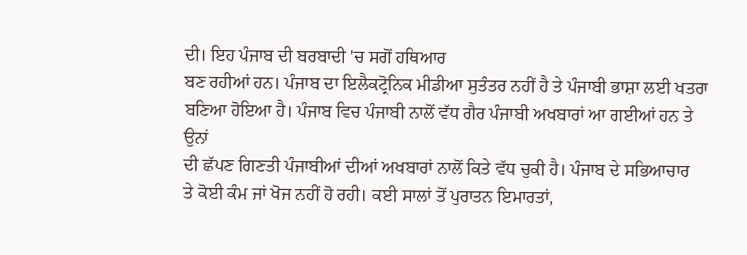ਦੀ। ਇਹ ਪੰਜਾਬ ਦੀ ਬਰਬਾਦੀ 'ਚ ਸਗੋਂ ਹਥਿਆਰ
ਬਣ ਰਹੀਆਂ ਹਨ। ਪੰਜਾਬ ਦਾ ਇਲੈਕਟ੍ਰੋਨਿਕ ਮੀਡੀਆ ਸੁਤੰਤਰ ਨਹੀਂ ਹੈ ਤੇ ਪੰਜਾਬੀ ਭਾਸ਼ਾ ਲਈ ਖਤਰਾ
ਬਣਿਆ ਹੋਇਆ ਹੈ। ਪੰਜਾਬ ਵਿਚ ਪੰਜਾਬੀ ਨਾਲੋਂ ਵੱਧ ਗੈਰ ਪੰਜਾਬੀ ਅਖਬਾਰਾਂ ਆ ਗਈਆਂ ਹਨ ਤੇ ਉਨਾਂ
ਦੀ ਛੱਪਣ ਗਿਣਤੀ ਪੰਜਾਬੀਆਂ ਦੀਆਂ ਅਖਬਾਰਾਂ ਨਾਲੋਂ ਕਿਤੇ ਵੱਧ ਚੁਕੀ ਹੈ। ਪੰਜਾਬ ਦੇ ਸਭਿਆਚਾਰ
ਤੇ ਕੋਈ ਕੰਮ ਜਾਂ ਖੋਜ ਨਹੀਂ ਹੋ ਰਹੀ। ਕਈ ਸਾਲਾਂ ਤੋਂ ਪੁਰਾਤਨ ਇਮਾਰਤਾਂ,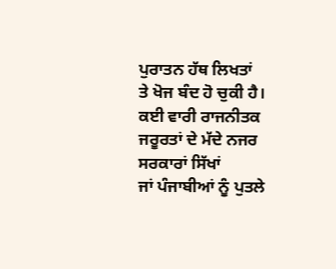ਪੁਰਾਤਨ ਹੱਥ ਲਿਖਤਾਂ
ਤੇ ਖੋਜ ਬੰਦ ਹੋ ਚੁਕੀ ਹੈ। ਕਈ ਵਾਰੀ ਰਾਜਨੀਤਕ ਜਰੂਰਤਾਂ ਦੇ ਮੱਦੇ ਨਜਰ ਸਰਕਾਰਾਂ ਸਿੱਖਾਂ
ਜਾਂ ਪੰਜਾਬੀਆਂ ਨੂੰ ਪੁਤਲੇ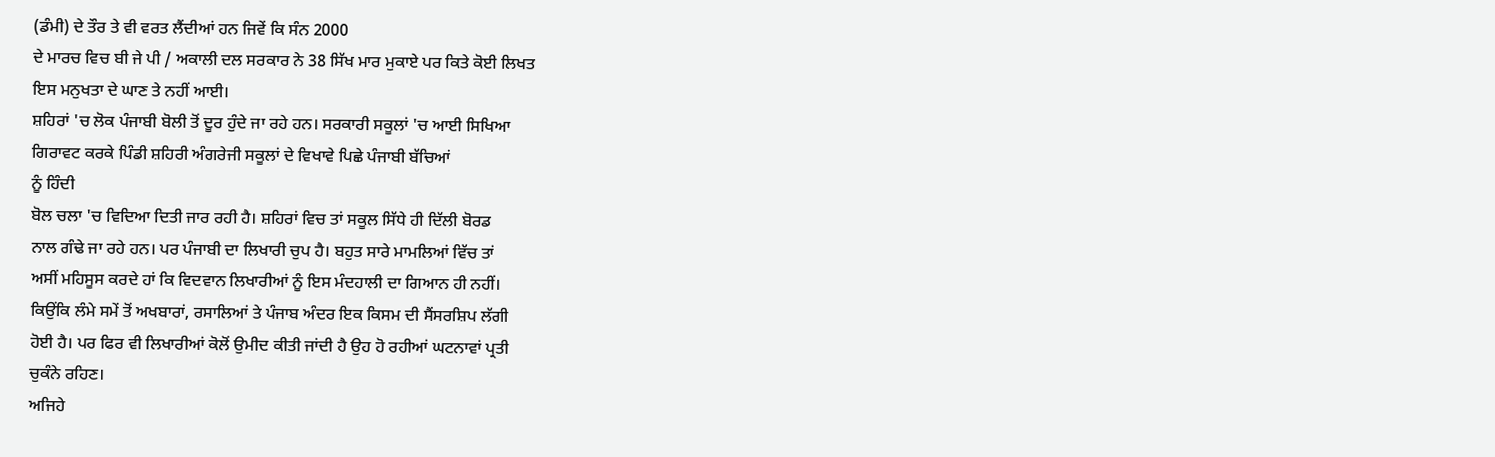(ਡੰਮੀ) ਦੇ ਤੌਰ ਤੇ ਵੀ ਵਰਤ ਲੈਂਦੀਆਂ ਹਨ ਜਿਵੇਂ ਕਿ ਸੰਨ 2000
ਦੇ ਮਾਰਚ ਵਿਚ ਬੀ ਜੇ ਪੀ / ਅਕਾਲੀ ਦਲ ਸਰਕਾਰ ਨੇ 38 ਸਿੱਖ ਮਾਰ ਮੁਕਾਏ ਪਰ ਕਿਤੇ ਕੋਈ ਲਿਖਤ
ਇਸ ਮਨੁਖਤਾ ਦੇ ਘਾਣ ਤੇ ਨਹੀਂ ਆਈ।
ਸ਼ਹਿਰਾਂ 'ਚ ਲੋਕ ਪੰਜਾਬੀ ਬੋਲੀ ਤੋਂ ਦੂਰ ਹੁੰਦੇ ਜਾ ਰਹੇ ਹਨ। ਸਰਕਾਰੀ ਸਕੂਲਾਂ 'ਚ ਆਈ ਸਿਖਿਆ
ਗਿਰਾਵਟ ਕਰਕੇ ਪਿੰਡੀ ਸ਼ਹਿਰੀ ਅੰਗਰੇਜੀ ਸਕੂਲਾਂ ਦੇ ਵਿਖਾਵੇ ਪਿਛੇ ਪੰਜਾਬੀ ਬੱਚਿਆਂ
ਨੂੰ ਹਿੰਦੀ
ਬੋਲ ਚਲਾ 'ਚ ਵਿਦਿਆ ਦਿਤੀ ਜਾਰ ਰਹੀ ਹੈ। ਸ਼ਹਿਰਾਂ ਵਿਚ ਤਾਂ ਸਕੂਲ ਸਿੱਧੇ ਹੀ ਦਿੱਲੀ ਬੋਰਡ
ਨਾਲ ਗੰਢੇ ਜਾ ਰਹੇ ਹਨ। ਪਰ ਪੰਜਾਬੀ ਦਾ ਲਿਖਾਰੀ ਚੁਪ ਹੈ। ਬਹੁਤ ਸਾਰੇ ਮਾਮਲਿਆਂ ਵਿੱਚ ਤਾਂ
ਅਸੀਂ ਮਹਿਸੂਸ ਕਰਦੇ ਹਾਂ ਕਿ ਵਿਦਵਾਨ ਲਿਖਾਰੀਆਂ ਨੂੰ ਇਸ ਮੰਦਹਾਲੀ ਦਾ ਗਿਆਨ ਹੀ ਨਹੀਂ।
ਕਿਉਂਕਿ ਲੰਮੇ ਸਮੇਂ ਤੋਂ ਅਖਬਾਰਾਂ, ਰਸਾਲਿਆਂ ਤੇ ਪੰਜਾਬ ਅੰਦਰ ਇਕ ਕਿਸਮ ਦੀ ਸੈਂਸਰਸ਼ਿਪ ਲੱਗੀ
ਹੋਈ ਹੈ। ਪਰ ਫਿਰ ਵੀ ਲਿਖਾਰੀਆਂ ਕੋਲੋਂ ਉਮੀਦ ਕੀਤੀ ਜਾਂਦੀ ਹੈ ਉਹ ਹੋ ਰਹੀਆਂ ਘਟਨਾਵਾਂ ਪ੍ਰਤੀ
ਚੁਕੰਨੇ ਰਹਿਣ।
ਅਜਿਹੇ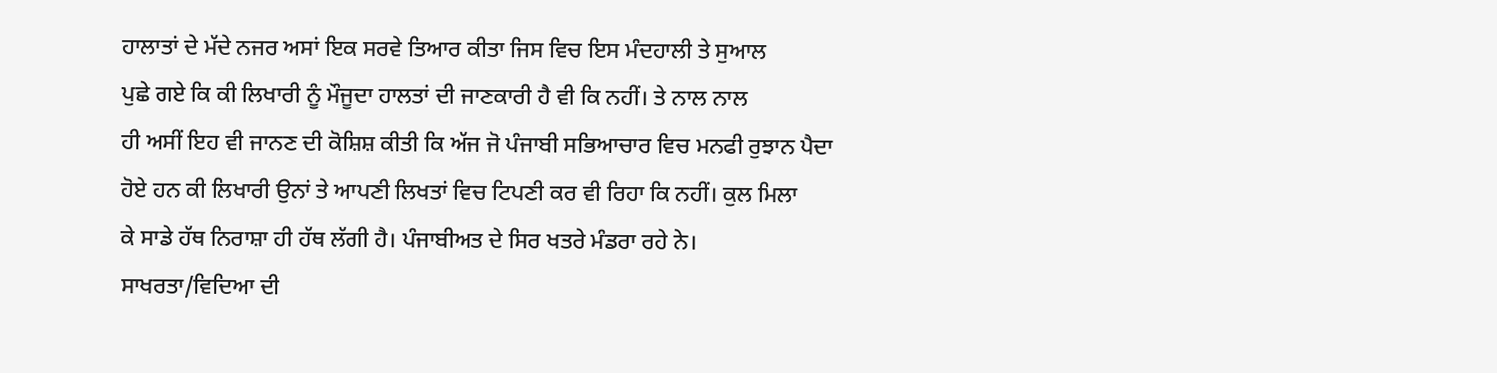ਹਾਲਾਤਾਂ ਦੇ ਮੱਦੇ ਨਜਰ ਅਸਾਂ ਇਕ ਸਰਵੇ ਤਿਆਰ ਕੀਤਾ ਜਿਸ ਵਿਚ ਇਸ ਮੰਦਹਾਲੀ ਤੇ ਸੁਆਲ
ਪੁਛੇ ਗਏ ਕਿ ਕੀ ਲਿਖਾਰੀ ਨੂੰ ਮੌਜੂਦਾ ਹਾਲਤਾਂ ਦੀ ਜਾਣਕਾਰੀ ਹੈ ਵੀ ਕਿ ਨਹੀਂ। ਤੇ ਨਾਲ ਨਾਲ
ਹੀ ਅਸੀਂ ਇਹ ਵੀ ਜਾਨਣ ਦੀ ਕੋਸ਼ਿਸ਼ ਕੀਤੀ ਕਿ ਅੱਜ ਜੋ ਪੰਜਾਬੀ ਸਭਿਆਚਾਰ ਵਿਚ ਮਨਫੀ ਰੁਝਾਨ ਪੈਦਾ
ਹੋਏ ਹਨ ਕੀ ਲਿਖਾਰੀ ਉਨਾਂ ਤੇ ਆਪਣੀ ਲਿਖਤਾਂ ਵਿਚ ਟਿਪਣੀ ਕਰ ਵੀ ਰਿਹਾ ਕਿ ਨਹੀਂ। ਕੁਲ ਮਿਲਾ
ਕੇ ਸਾਡੇ ਹੱਥ ਨਿਰਾਸ਼ਾ ਹੀ ਹੱਥ ਲੱਗੀ ਹੈ। ਪੰਜਾਬੀਅਤ ਦੇ ਸਿਰ ਖਤਰੇ ਮੰਡਰਾ ਰਹੇ ਨੇ।
ਸਾਖਰਤਾ/ਵਿਦਿਆ ਦੀ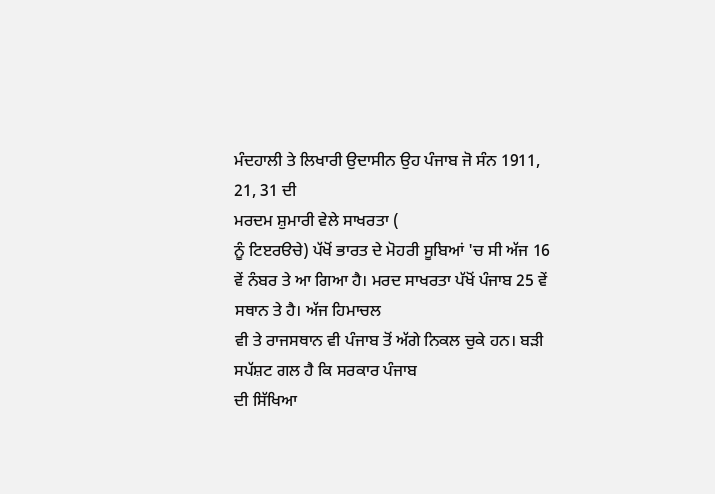ਮੰਦਹਾਲੀ ਤੇ ਲਿਖਾਰੀ ਉਦਾਸੀਨ ਉਹ ਪੰਜਾਬ ਜੋ ਸੰਨ 1911, 21, 31 ਦੀ
ਮਰਦਮ ਸ਼ੁਮਾਰੀ ਵੇਲੇ ਸਾਖਰਤਾ (
ਨੂੰ ਟਿੲਰੳਚੇ) ਪੱਖੋਂ ਭਾਰਤ ਦੇ ਮੋਹਰੀ ਸੂਬਿਆਂ 'ਚ ਸੀ ਅੱਜ 16
ਵੇਂ ਨੰਬਰ ਤੇ ਆ ਗਿਆ ਹੈ। ਮਰਦ ਸਾਖਰਤਾ ਪੱਖੋਂ ਪੰਜਾਬ 25 ਵੇਂ ਸਥਾਨ ਤੇ ਹੈ। ਅੱਜ ਹਿਮਾਚਲ
ਵੀ ਤੇ ਰਾਜਸਥਾਨ ਵੀ ਪੰਜਾਬ ਤੋਂ ਅੱਗੇ ਨਿਕਲ ਚੁਕੇ ਹਨ। ਬੜੀ ਸਪੱਸ਼ਟ ਗਲ ਹੈ ਕਿ ਸਰਕਾਰ ਪੰਜਾਬ
ਦੀ ਸਿੱਖਿਆ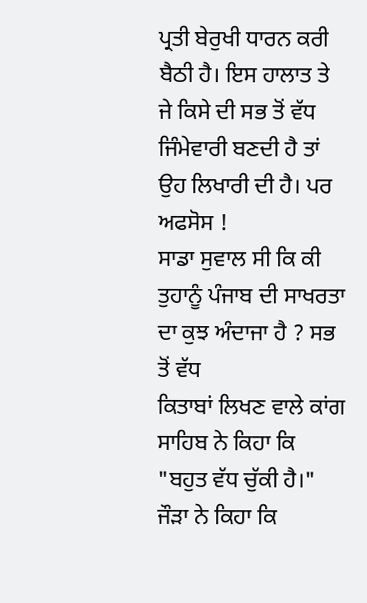ਪ੍ਰਤੀ ਬੇਰੁਖੀ ਧਾਰਨ ਕਰੀ ਬੈਠੀ ਹੈ। ਇਸ ਹਾਲਾਤ ਤੇ ਜੇ ਕਿਸੇ ਦੀ ਸਭ ਤੋਂ ਵੱਧ
ਜਿੰਮੇਵਾਰੀ ਬਣਦੀ ਹੈ ਤਾਂ ਉਹ ਲਿਖਾਰੀ ਦੀ ਹੈ। ਪਰ ਅਫਸੋਸ !
ਸਾਡਾ ਸੁਵਾਲ ਸੀ ਕਿ ਕੀ ਤੁਹਾਨੂੰ ਪੰਜਾਬ ਦੀ ਸਾਖਰਤਾ ਦਾ ਕੁਝ ਅੰਦਾਜਾ ਹੈ ? ਸਭ ਤੋਂ ਵੱਧ
ਕਿਤਾਬਾਂ ਲਿਖਣ ਵਾਲੇ ਕਾਂਗ ਸਾਹਿਬ ਨੇ ਕਿਹਾ ਕਿ "ਬਹੁਤ ਵੱਧ ਚੁੱਕੀ ਹੈ।" ਜੌੜਾ ਨੇ ਕਿਹਾ ਕਿ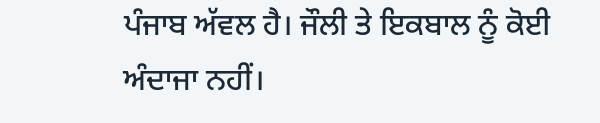ਪੰਜਾਬ ਅੱਵਲ ਹੈ। ਜੌਲੀ ਤੇ ਇਕਬਾਲ ਨੂੰ ਕੋਈ ਅੰਦਾਜਾ ਨਹੀਂ।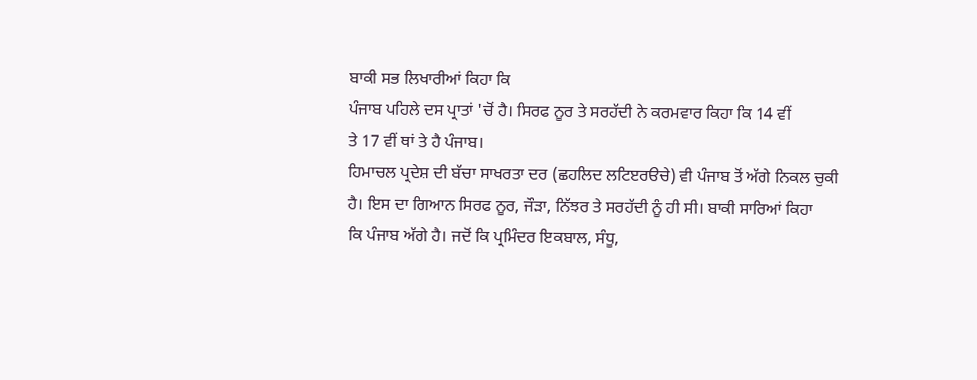ਬਾਕੀ ਸਭ ਲਿਖਾਰੀਆਂ ਕਿਹਾ ਕਿ
ਪੰਜਾਬ ਪਹਿਲੇ ਦਸ ਪ੍ਰਾਤਾਂ 'ਚੋਂ ਹੈ। ਸਿਰਫ ਨੂਰ ਤੇ ਸਰਹੱਦੀ ਨੇ ਕਰਮਵਾਰ ਕਿਹਾ ਕਿ 14 ਵੀਂ
ਤੇ 17 ਵੀਂ ਥਾਂ ਤੇ ਹੈ ਪੰਜਾਬ।
ਹਿਮਾਚਲ ਪ੍ਰਦੇਸ਼ ਦੀ ਬੱਚਾ ਸਾਖਰਤਾ ਦਰ (ਛਹਲਿਦ ਲਟਿੲਰੳਚੇ) ਵੀ ਪੰਜਾਬ ਤੋਂ ਅੱਗੇ ਨਿਕਲ ਚੁਕੀ
ਹੈ। ਇਸ ਦਾ ਗਿਆਨ ਸਿਰਫ ਨੂਰ, ਜੌੜਾ, ਨਿੱਝਰ ਤੇ ਸਰਹੱਦੀ ਨੂੰ ਹੀ ਸੀ। ਬਾਕੀ ਸਾਰਿਆਂ ਕਿਹਾ
ਕਿ ਪੰਜਾਬ ਅੱਗੇ ਹੈ। ਜਦੋਂ ਕਿ ਪ੍ਰਮਿੰਦਰ ਇਕਬਾਲ, ਸੰਧੂ,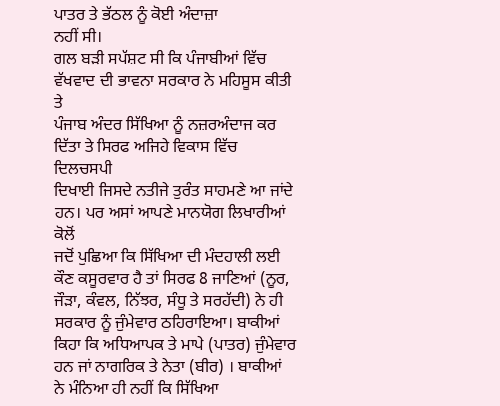ਪਾਤਰ ਤੇ ਭੱਠਲ ਨੂੰ ਕੋਈ ਅੰਦਾਜ਼ਾ
ਨਹੀਂ ਸੀ।
ਗਲ ਬੜੀ ਸਪੱਸ਼ਟ ਸੀ ਕਿ ਪੰਜਾਬੀਆਂ ਵਿੱਚ ਵੱਖਵਾਦ ਦੀ ਭਾਵਨਾ ਸਰਕਾਰ ਨੇ ਮਹਿਸੂਸ ਕੀਤੀ ਤੇ
ਪੰਜਾਬ ਅੰਦਰ ਸਿੱਖਿਆ ਨੂੰ ਨਜ਼ਰਅੰਦਾਜ ਕਰ ਦਿੱਤਾ ਤੇ ਸਿਰਫ ਅਜਿਹੇ ਵਿਕਾਸ ਵਿੱਚ ਦਿਲਚਸਪੀ
ਦਿਖਾਈ ਜਿਸਦੇ ਨਤੀਜੇ ਤੁਰੰਤ ਸਾਹਮਣੇ ਆ ਜਾਂਦੇ ਹਨ। ਪਰ ਅਸਾਂ ਆਪਣੇ ਮਾਨਯੋਗ ਲਿਖਾਰੀਆਂ ਕੋਲੋਂ
ਜਦੋਂ ਪੁਛਿਆ ਕਿ ਸਿੱਖਿਆ ਦੀ ਮੰਦਹਾਲੀ ਲਈ ਕੌਣ ਕਸੂਰਵਾਰ ਹੈ ਤਾਂ ਸਿਰਫ 8 ਜਾਣਿਆਂ (ਨੂਰ,
ਜੌੜਾ, ਕੰਵਲ, ਨਿੱਝਰ, ਸੰਧੂ ਤੇ ਸਰਹੱਦੀ) ਨੇ ਹੀ ਸਰਕਾਰ ਨੂੰ ਜੁੰਮੇਵਾਰ ਠਹਿਰਾਇਆ। ਬਾਕੀਆਂ
ਕਿਹਾ ਕਿ ਅਧਿਆਪਕ ਤੇ ਮਾਪੇ (ਪਾਤਰ) ਜੁੰਮੇਵਾਰ ਹਨ ਜਾਂ ਨਾਗਰਿਕ ਤੇ ਨੇਤਾ (ਬੀਰ) । ਬਾਕੀਆਂ
ਨੇ ਮੰਨਿਆ ਹੀ ਨਹੀਂ ਕਿ ਸਿੱਖਿਆ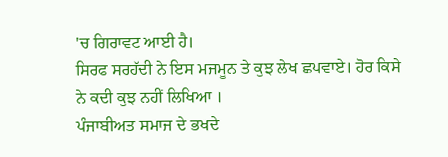'ਚ ਗਿਰਾਵਟ ਆਈ ਹੈ।
ਸਿਰਫ ਸਰਹੱਦੀ ਨੇ ਇਸ ਮਜਮੂਨ ਤੇ ਕੁਝ ਲੇਖ ਛਪਵਾਏ। ਹੋਰ ਕਿਸੇ ਨੇ ਕਦੀ ਕੁਝ ਨਹੀਂ ਲਿਖਿਆ ।
ਪੰਜਾਬੀਅਤ ਸਮਾਜ ਦੇ ਭਖਦੇ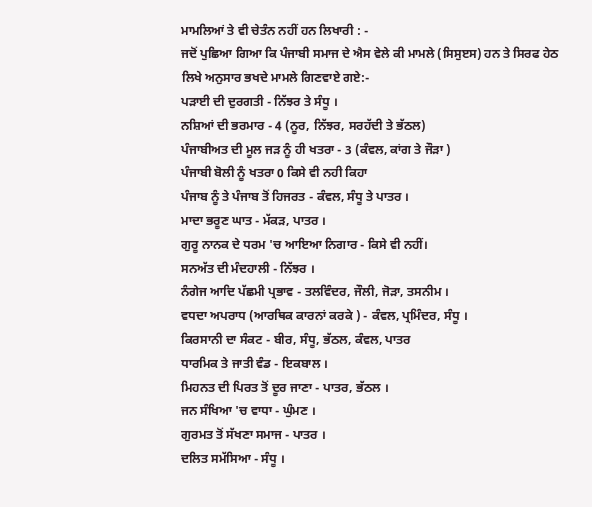ਮਾਮਲਿਆਂ ਤੇ ਵੀ ਚੇਤੰਨ ਨਹੀਂ ਹਨ ਲਿਖਾਰੀ : -
ਜਦੋਂ ਪੁਛਿਆ ਗਿਆ ਕਿ ਪੰਜਾਬੀ ਸਮਾਜ ਦੇ ਐਸ ਵੇਲੇ ਕੀ ਮਾਮਲੇ (ਸਿਸੁੲਸ) ਹਨ ਤੇ ਸਿਰਫ ਹੇਠ
ਲਿਖੇ ਅਨੁਸਾਰ ਭਖਦੇ ਮਾਮਲੇ ਗਿਣਵਾਏ ਗਏ:-
ਪੜਾਈ ਦੀ ਦੁਰਗਤੀ - ਨਿੱਝਰ ਤੇ ਸੰਧੂ ।
ਨਸ਼ਿਆਂ ਦੀ ਭਰਮਾਰ - 4 (ਨੂਰ, ਨਿੱਝਰ, ਸਰਹੱਦੀ ਤੇ ਭੱਠਲ)
ਪੰਜਾਬੀਅਤ ਦੀ ਮੂਲ ਜੜ ਨੂੰ ਹੀ ਖਤਰਾ - 3 (ਕੰਵਲ, ਕਾਂਗ ਤੇ ਜੌੜਾ )
ਪੰਜਾਬੀ ਬੋਲੀ ਨੂੰ ਖਤਰਾ 0 ਕਿਸੇ ਵੀ ਨਹੀ ਕਿਹਾ
ਪੰਜਾਬ ਨੂੰ ਤੇ ਪੰਜਾਬ ਤੋਂ ਹਿਜਰਤ - ਕੰਵਲ, ਸੰਧੂ ਤੇ ਪਾਤਰ ।
ਮਾਦਾ ਭਰੂਣ ਘਾਤ - ਮੱਕੜ, ਪਾਤਰ ।
ਗੁਰੂ ਨਾਨਕ ਦੇ ਧਰਮ 'ਚ ਆਇਆ ਨਿਗਾਰ - ਕਿਸੇ ਵੀ ਨਹੀਂ।
ਸਨਅੱਤ ਦੀ ਮੰਦਹਾਲੀ - ਨਿੱਝਰ ।
ਨੰਗੇਜ ਆਦਿ ਪੱਛਮੀ ਪ੍ਰਭਾਵ - ਤਲਵਿੰਦਰ, ਜੌਲੀ, ਜੋੜਾ, ਤਸਨੀਮ ।
ਵਧਦਾ ਅਪਰਾਧ (ਆਰਥਿਕ ਕਾਰਨਾਂ ਕਰਕੇ ) - ਕੰਵਲ, ਪ੍ਰਮਿੰਦਰ, ਸੰਧੂ ।
ਕਿਰਸਾਨੀ ਦਾ ਸੰਕਟ - ਬੀਰ, ਸੰਧੂ, ਭੱਠਲ, ਕੰਵਲ, ਪਾਤਰ
ਧਾਰਮਿਕ ਤੇ ਜਾਤੀ ਵੰਡ - ਇਕਬਾਲ ।
ਮਿਹਨਤ ਦੀ ਪਿਰਤ ਤੋਂ ਦੂਰ ਜਾਣਾ - ਪਾਤਰ, ਭੱਠਲ ।
ਜਨ ਸੰਖਿਆ 'ਚ ਵਾਧਾ - ਘੁੰਮਣ ।
ਗੁਰਮਤ ਤੋਂ ਸੱਖਣਾ ਸਮਾਜ - ਪਾਤਰ ।
ਦਲਿਤ ਸਮੱਸਿਆ - ਸੰਧੂ ।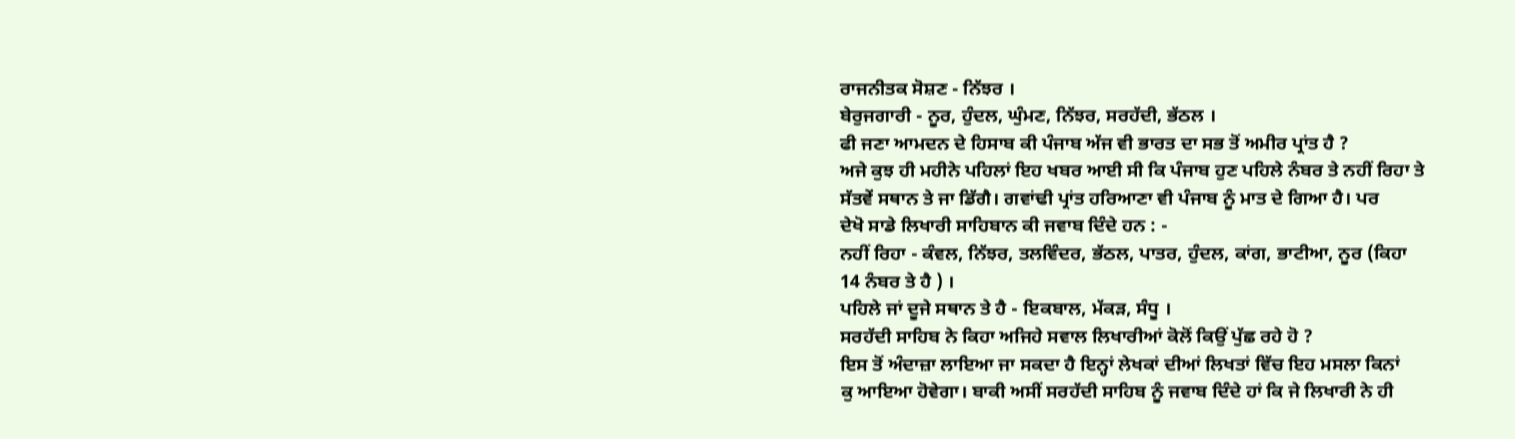ਰਾਜਨੀਤਕ ਸੋਸ਼ਣ - ਨਿੱਝਰ ।
ਬੇਰੁਜਗਾਰੀ - ਨੂਰ, ਹੁੰਦਲ, ਘੁੰਮਣ, ਨਿੱਝਰ, ਸਰਹੱਦੀ, ਭੱਠਲ ।
ਫੀ ਜਣਾ ਆਮਦਨ ਦੇ ਹਿਸਾਬ ਕੀ ਪੰਜਾਬ ਅੱਜ ਵੀ ਭਾਰਤ ਦਾ ਸਭ ਤੋਂ ਅਮੀਰ ਪ੍ਰਾਂਤ ਹੈ ?
ਅਜੇ ਕੁਝ ਹੀ ਮਹੀਨੇ ਪਹਿਲਾਂ ਇਹ ਖਬਰ ਆਈ ਸੀ ਕਿ ਪੰਜਾਬ ਹੁਣ ਪਹਿਲੇ ਨੰਬਰ ਤੇ ਨਹੀਂ ਰਿਹਾ ਤੇ
ਸੱਤਵੇਂ ਸਥਾਨ ਤੇ ਜਾ ਡਿੱਗੈ। ਗਵਾਂਢੀ ਪ੍ਰਾਂਤ ਹਰਿਆਣਾ ਵੀ ਪੰਜਾਬ ਨੂੰ ਮਾਤ ਦੇ ਗਿਆ ਹੈ। ਪਰ
ਦੇਖੋ ਸਾਡੇ ਲਿਖਾਰੀ ਸਾਹਿਬਾਨ ਕੀ ਜਵਾਬ ਦਿੰਦੇ ਹਨ : -
ਨਹੀਂ ਰਿਹਾ - ਕੰਵਲ, ਨਿੱਝਰ, ਤਲਵਿੰਦਰ, ਭੱਠਲ, ਪਾਤਰ, ਹੁੰਦਲ, ਕਾਂਗ, ਭਾਟੀਆ, ਨੂਰ (ਕਿਹਾ
14 ਨੰਬਰ ਤੇ ਹੈ ) ।
ਪਹਿਲੇ ਜਾਂ ਦੂਜੇ ਸਥਾਨ ਤੇ ਹੈ - ਇਕਬਾਲ, ਮੱਕੜ, ਸੰਧੂ ।
ਸਰਹੱਦੀ ਸਾਹਿਬ ਨੇ ਕਿਹਾ ਅਜਿਹੇ ਸਵਾਲ ਲਿਖਾਰੀਆਂ ਕੋਲੋਂ ਕਿਉਂ ਪੁੱਛ ਰਹੇ ਹੋ ?
ਇਸ ਤੋਂ ਅੰਦਾਜ਼ਾ ਲਾਇਆ ਜਾ ਸਕਦਾ ਹੈ ਇਨ੍ਹਾਂ ਲੇਖਕਾਂ ਦੀਆਂ ਲਿਖਤਾਂ ਵਿੱਚ ਇਹ ਮਸਲਾ ਕਿਨਾਂ
ਕੁ ਆਇਆ ਹੋਵੇਗਾ। ਬਾਕੀ ਅਸੀਂ ਸਰਹੱਦੀ ਸਾਹਿਬ ਨੂੰ ਜਵਾਬ ਦਿੰਦੇ ਹਾਂ ਕਿ ਜੇ ਲਿਖਾਰੀ ਨੇ ਹੀ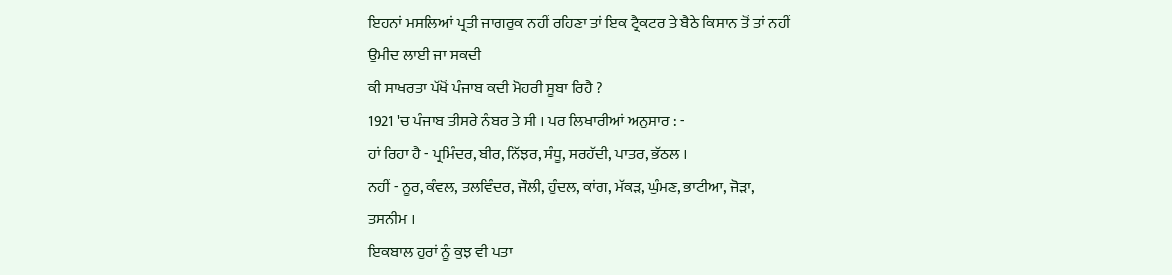ਇਹਨਾਂ ਮਸਲਿਆਂ ਪ੍ਰਤੀ ਜਾਗਰੁਕ ਨਹੀਂ ਰਹਿਣਾ ਤਾਂ ਇਕ ਟ੍ਰੈਕਟਰ ਤੇ ਬੈਠੇ ਕਿਸਾਨ ਤੋਂ ਤਾਂ ਨਹੀਂ
ਉਮੀਦ ਲਾਈ ਜਾ ਸਕਦੀ
ਕੀ ਸਾਖਰਤਾ ਪੱਖੋਂ ਪੰਜਾਬ ਕਦੀ ਮੋਹਰੀ ਸੂਬਾ ਰਿਹੈ ?
1921 'ਚ ਪੰਜਾਬ ਤੀਸਰੇ ਨੰਬਰ ਤੇ ਸੀ । ਪਰ ਲਿਖਾਰੀਆਂ ਅਨੁਸਾਰ : -
ਹਾਂ ਰਿਹਾ ਹੈ - ਪ੍ਰਮਿੰਦਰ, ਬੀਰ, ਨਿੱਝਰ, ਸੰਧੂ, ਸਰਹੱਦੀ, ਪਾਤਰ, ਭੱਠਲ ।
ਨਹੀਂ - ਨੂਰ, ਕੰਵਲ, ਤਲਵਿੰਦਰ, ਜੌਲੀ, ਹੁੰਦਲ, ਕਾਂਗ, ਮੱਕੜ, ਘੁੰਮਣ, ਭਾਟੀਆ, ਜੋੜਾ,
ਤਸਨੀਮ ।
ਇਕਬਾਲ ਹੁਰਾਂ ਨੂੰ ਕੁਝ ਵੀ ਪਤਾ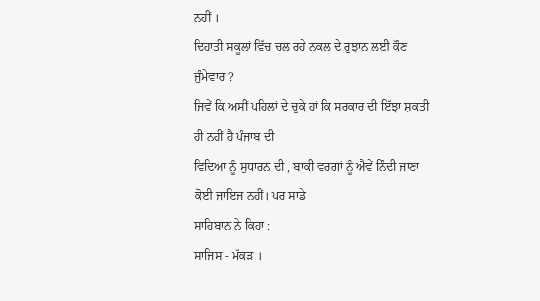ਨਹੀਂ ।
ਦਿਹਾਤੀ ਸਕੂਲਾਂ ਵਿੱਚ ਚਲ ਰਹੇ ਨਕਲ ਦੇ ਰੁਝਾਨ ਲਈ ਕੌਣ ਜੁੰਮੇਵਾਰ ?
ਜਿਵੇਂ ਕਿ ਅਸੀਂ ਪਹਿਲਾਂ ਦੇ ਚੁਕੇ ਹਾਂ ਕਿ ਸਰਕਾਰ ਦੀ ਇੱਝਾ ਸ਼ਕਤੀ ਹੀ ਨਹੀਂ ਹੈ ਪੰਜਾਬ ਦੀ
ਵਿਦਿਆ ਨੂੰ ਸੁਧਾਰਨ ਦੀ , ਬਾਕੀ ਵਰਗਾਂ ਨੂੰ ਐਵੇਂ ਨਿੰਦੀ ਜਾਣਾ ਕੋਈ ਜਾਇਜ ਨਹੀਂ। ਪਰ ਸਾਡੇ
ਸਾਹਿਬਾਨ ਨੇ ਕਿਹਾ :
ਸਾਜਿਸ - ਮੱਕੜ ।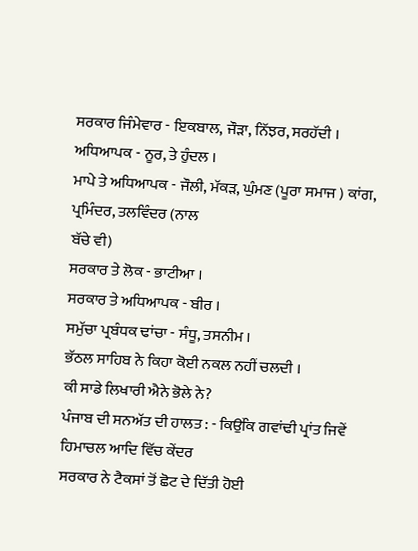ਸਰਕਾਰ ਜਿੰਮੇਵਾਰ - ਇਕਬਾਲ, ਜੌੜਾ, ਨਿੱਝਰ, ਸਰਹੱਦੀ ।
ਅਧਿਆਪਕ - ਨੂਰ, ਤੇ ਹੁੰਦਲ ।
ਮਾਪੇ ਤੇ ਅਧਿਆਪਕ - ਜੌਲੀ, ਮੱਕੜ, ਘੁੰਮਣ (ਪੂਰਾ ਸਮਾਜ ) ਕਾਂਗ, ਪ੍ਰਮਿੰਦਰ, ਤਲਵਿੰਦਰ (ਨਾਲ
ਬੱਚੇ ਵੀ)
ਸਰਕਾਰ ਤੇ ਲੋਕ - ਭਾਟੀਆ ।
ਸਰਕਾਰ ਤੇ ਅਧਿਆਪਕ - ਬੀਰ ।
ਸਮੁੱਚਾ ਪ੍ਰਬੰਧਕ ਢਾਂਚਾ - ਸੰਧੂ, ਤਸਨੀਮ ।
ਭੱਠਲ ਸਾਹਿਬ ਨੇ ਕਿਹਾ ਕੋਈ ਨਕਲ ਨਹੀਂ ਚਲਦੀ ।
ਕੀ ਸਾਡੇ ਲਿਖਾਰੀ ਐਨੇ ਭੋਲੇ ਨੇ?
ਪੰਜਾਬ ਦੀ ਸਨਅੱਤ ਦੀ ਹਾਲਤ : - ਕਿਉਂਕਿ ਗਵਾਂਢੀ ਪ੍ਰਾਂਤ ਜਿਵੇਂ ਹਿਮਾਚਲ ਆਦਿ ਵਿੱਚ ਕੇਂਦਰ
ਸਰਕਾਰ ਨੇ ਟੈਕਸਾਂ ਤੋਂ ਛੋਟ ਦੇ ਦਿੱਤੀ ਹੋਈ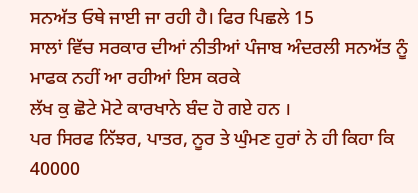ਸਨਅੱਤ ਓਥੇ ਜਾਈ ਜਾ ਰਹੀ ਹੈ। ਫਿਰ ਪਿਛਲੇ 15
ਸਾਲਾਂ ਵਿੱਚ ਸਰਕਾਰ ਦੀਆਂ ਨੀਤੀਆਂ ਪੰਜਾਬ ਅੰਦਰਲੀ ਸਨਅੱਤ ਨੂੰ ਮਾਫਕ ਨਹੀਂ ਆ ਰਹੀਆਂ ਇਸ ਕਰਕੇ
ਲੱਖ ਕੁ ਛੋਟੇ ਮੋਟੇ ਕਾਰਖਾਨੇ ਬੰਦ ਹੋ ਗਏ ਹਨ ।
ਪਰ ਸਿਰਫ ਨਿੱਝਰ, ਪਾਤਰ, ਨੂਰ ਤੇ ਘੁੰਮਣ ਹੁਰਾਂ ਨੇ ਹੀ ਕਿਹਾ ਕਿ 40000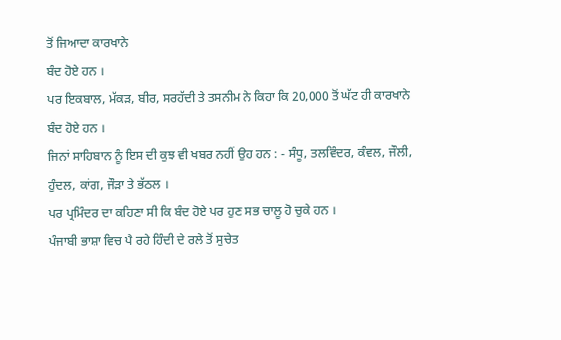ਤੋਂ ਜਿਆਦਾ ਕਾਰਖਾਨੇ
ਬੰਦ ਹੋਏ ਹਨ ।
ਪਰ ਇਕਬਾਲ, ਮੱਕੜ, ਬੀਰ, ਸਰਹੱਦੀ ਤੇ ਤਸਨੀਮ ਨੇ ਕਿਹਾ ਕਿ 20,000 ਤੋਂ ਘੱਟ ਹੀ ਕਾਰਖਾਨੇ
ਬੰਦ ਹੋਏ ਹਨ ।
ਜਿਨਾਂ ਸਾਹਿਬਾਨ ਨੂੰ ਇਸ ਦੀ ਕੁਝ ਵੀ ਖਬਰ ਨਹੀਂ ਉਹ ਹਨ : - ਸੰਧੂ, ਤਲਵਿੰਦਰ, ਕੰਵਲ, ਜੌਲੀ,
ਹੁੰਦਲ, ਕਾਂਗ, ਜੌੜਾ ਤੇ ਭੱਠਲ ।
ਪਰ ਪ੍ਰਮਿੰਦਰ ਦਾ ਕਹਿਣਾ ਸੀ ਕਿ ਬੰਦ ਹੋਏ ਪਰ ਹੁਣ ਸਭ ਚਾਲੂ ਹੋ ਚੁਕੇ ਹਨ ।
ਪੰਜਾਬੀ ਭਾਸ਼ਾ ਵਿਚ ਪੈ ਰਹੇ ਹਿੰਦੀ ਦੇ ਰਲੇ ਤੋਂ ਸੁਚੇਤ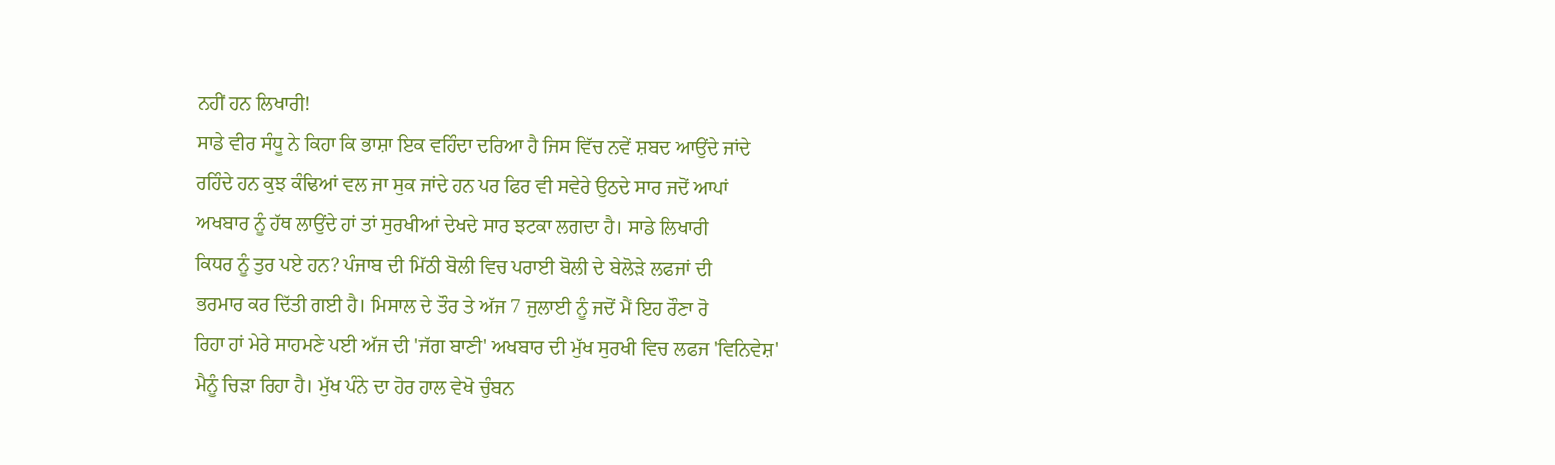ਨਹੀਂ ਹਨ ਲਿਖਾਰੀ!
ਸਾਡੇ ਵੀਰ ਸੰਧੂ ਨੇ ਕਿਹਾ ਕਿ ਭਾਸ਼ਾ ਇਕ ਵਹਿੰਦਾ ਦਰਿਆ ਹੈ ਜਿਸ ਵਿੱਚ ਨਵੇਂ ਸ਼ਬਦ ਆਉਂਦੇ ਜਾਂਦੇ
ਰਹਿੰਦੇ ਹਨ ਕੁਝ ਕੰਢਿਆਂ ਵਲ ਜਾ ਸੁਕ ਜਾਂਦੇ ਹਨ ਪਰ ਫਿਰ ਵੀ ਸਵੇਰੇ ਉਠਦੇ ਸਾਰ ਜਦੋਂ ਆਪਾਂ
ਅਖਬਾਰ ਨੂੰ ਹੱਥ ਲਾਉਂਦੇ ਹਾਂ ਤਾਂ ਸੁਰਖੀਆਂ ਦੇਖਦੇ ਸਾਰ ਝਟਕਾ ਲਗਦਾ ਹੈ। ਸਾਡੇ ਲਿਖਾਰੀ
ਕਿਧਰ ਨੂੰ ਤੁਰ ਪਏ ਹਨ? ਪੰਜਾਬ ਦੀ ਮਿੱਠੀ ਬੋਲੀ ਵਿਚ ਪਰਾਈ ਬੋਲੀ ਦੇ ਬੇਲੋੜੇ ਲਫਜਾਂ ਦੀ
ਭਰਮਾਰ ਕਰ ਦਿੱਤੀ ਗਈ ਹੈ। ਮਿਸਾਲ ਦੇ ਤੌਰ ਤੇ ਅੱਜ 7 ਜੁਲਾਈ ਨੂੰ ਜਦੋਂ ਮੈਂ ਇਹ ਰੌਣਾ ਰੋ
ਰਿਹਾ ਹਾਂ ਮੇਰੇ ਸਾਹਮਣੇ ਪਈ ਅੱਜ ਦੀ 'ਜੱਗ ਬਾਣੀ' ਅਖਬਾਰ ਦੀ ਮੁੱਖ ਸੁਰਖੀ ਵਿਚ ਲਫਜ 'ਵਿਨਿਵੇਸ਼'
ਮੈਨੂੰ ਚਿੜਾ ਰਿਹਾ ਹੈ। ਮੁੱਖ ਪੰਨੇ ਦਾ ਹੋਰ ਹਾਲ ਵੇਖੋ ਚੁੰਬਨ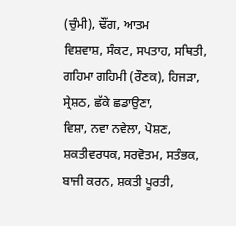(ਚੁੰਮੀ), ਢੌਂਗ, ਆਤਮ
ਵਿਸ਼ਵਾਸ਼, ਸੰਕਟ, ਸਪਤਾਹ, ਸਥਿਤੀ, ਗਹਿਮਾ ਗਹਿਮੀ (ਰੌਣਕ), ਹਿਜੜਾ, ਸ੍ਰੇਸ਼ਠ, ਛੱਕੇ ਛਡਾਉਣਾ,
ਵਿਸ਼ਾ, ਨਵਾ ਨਵੇਲਾ, ਪੋਸ਼ਣ, ਸ਼ਕਤੀਵਰਧਕ, ਸਰਵੋਤਮ, ਸਤੰਭਕ, ਬਾਜੀ ਕਰਨ, ਸ਼ਕਤੀ ਪੂਰਤੀ,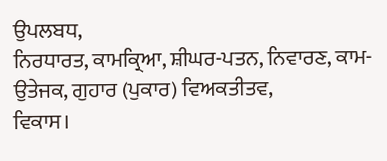ਉਪਲਬਧ,
ਨਿਰਧਾਰਤ, ਕਾਮਕ੍ਰਿਆ, ਸ਼ੀਘਰ-ਪਤਨ, ਨਿਵਾਰਣ, ਕਾਮ-ਉਤੇਜਕ, ਗੁਹਾਰ (ਪੁਕਾਰ) ਵਿਅਕਤੀਤਵ,
ਵਿਕਾਸ।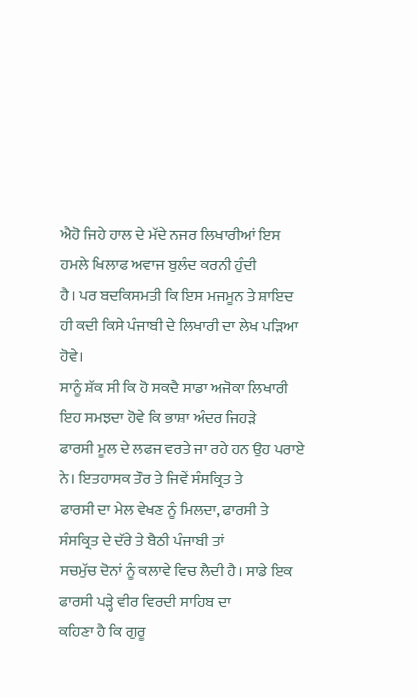ਐਹੋ ਜਿਹੇ ਹਾਲ ਦੇ ਮੱਦੇ ਨਜਰ ਲਿਖਾਰੀਆਂ ਇਸ ਹਮਲੇ ਖਿਲਾਫ ਅਵਾਜ ਬੁਲੰਦ ਕਰਨੀ ਹੁੰਦੀ
ਹੈ। ਪਰ ਬਦਕਿਸਮਤੀ ਕਿ ਇਸ ਮਜਮੂਨ ਤੇ ਸ਼ਾਇਦ ਹੀ ਕਦੀ ਕਿਸੇ ਪੰਜਾਬੀ ਦੇ ਲਿਖਾਰੀ ਦਾ ਲੇਖ ਪੜਿਆ
ਹੋਵੇ।
ਸਾਨੂੰ ਸ਼ੱਕ ਸੀ ਕਿ ਹੋ ਸਕਦੈ ਸਾਡਾ ਅਜੋਕਾ ਲਿਖਾਰੀ ਇਹ ਸਮਝਦਾ ਹੋਵੇ ਕਿ ਭਾਸ਼ਾ ਅੰਦਰ ਜਿਹੜੇ
ਫਾਰਸੀ ਮੂਲ ਦੇ ਲਫਜ ਵਰਤੇ ਜਾ ਰਹੇ ਹਨ ਉਹ ਪਰਾਏ ਨੇ। ਇਤਹਾਸਕ ਤੌਰ ਤੇ ਜਿਵੇਂ ਸੰਸਕ੍ਰਿਤ ਤੇ
ਫਾਰਸੀ ਦਾ ਮੇਲ ਵੇਖਣ ਨੂੰ ਮਿਲਦਾ, ਫਾਰਸੀ ਤੇ ਸੰਸਕ੍ਰਿਤ ਦੇ ਦੱਰੇ ਤੇ ਬੈਠੀ ਪੰਜਾਬੀ ਤਾਂ
ਸਚਮੁੱਚ ਦੋਨਾਂ ਨੂੰ ਕਲਾਵੇ ਵਿਚ ਲੈਦੀ ਹੈ। ਸਾਡੇ ਇਕ ਫਾਰਸੀ ਪੜ੍ਹੇ ਵੀਰ ਵਿਰਦੀ ਸਾਹਿਬ ਦਾ
ਕਹਿਣਾ ਹੈ ਕਿ ਗੁਰੂ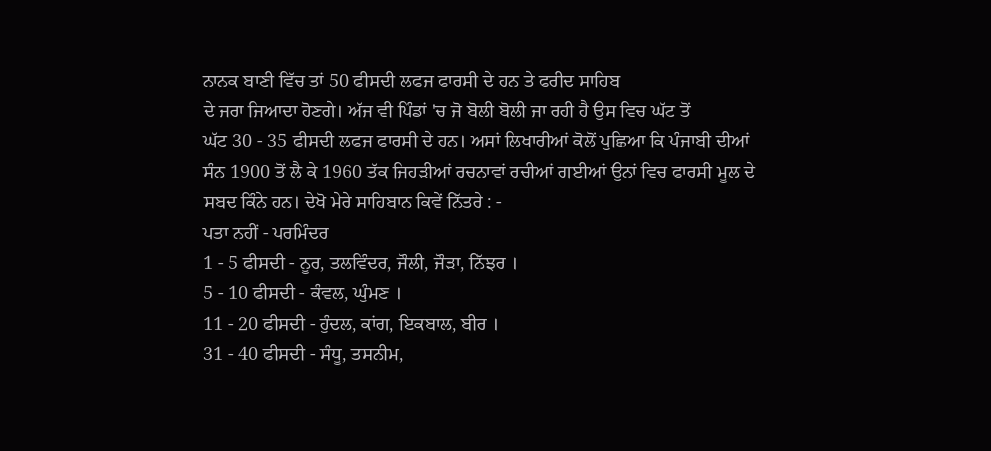ਨਾਨਕ ਬਾਣੀ ਵਿੱਚ ਤਾਂ 50 ਫੀਸਦੀ ਲਫਜ ਫਾਰਸੀ ਦੇ ਹਨ ਤੇ ਫਰੀਦ ਸਾਹਿਬ
ਦੇ ਜਰਾ ਜਿਆਦਾ ਹੋਣਗੇ। ਅੱਜ ਵੀ ਪਿੰਡਾਂ 'ਚ ਜੋ ਬੋਲੀ ਬੋਲੀ ਜਾ ਰਹੀ ਹੈ ਉਸ ਵਿਚ ਘੱਟ ਤੋਂ
ਘੱਟ 30 - 35 ਫੀਸਦੀ ਲਫਜ ਫਾਰਸੀ ਦੇ ਹਨ। ਅਸਾਂ ਲਿਖਾਰੀਆਂ ਕੋਲੋਂ ਪੁਛਿਆ ਕਿ ਪੰਜਾਬੀ ਦੀਆਂ
ਸੰਨ 1900 ਤੋਂ ਲੈ ਕੇ 1960 ਤੱਕ ਜਿਹੜੀਆਂ ਰਚਨਾਵਾਂ ਰਚੀਆਂ ਗਈਆਂ ਉਨਾਂ ਵਿਚ ਫਾਰਸੀ ਮੂਲ ਦੇ
ਸਬਦ ਕਿੰਨੇ ਹਨ। ਦੇਖੋ ਮੇਰੇ ਸਾਹਿਬਾਨ ਕਿਵੇਂ ਨਿੱਤਰੇ : -
ਪਤਾ ਨਹੀਂ - ਪਰਮਿੰਦਰ
1 - 5 ਫੀਸਦੀ - ਨੂਰ, ਤਲਵਿੰਦਰ, ਜੌਲੀ, ਜੌੜਾ, ਨਿੱਝਰ ।
5 - 10 ਫੀਸਦੀ - ਕੰਵਲ, ਘੁੰਮਣ ।
11 - 20 ਫੀਸਦੀ - ਹੁੰਦਲ, ਕਾਂਗ, ਇਕਬਾਲ, ਬੀਰ ।
31 - 40 ਫੀਸਦੀ - ਸੰਧੂ, ਤਸਨੀਮ,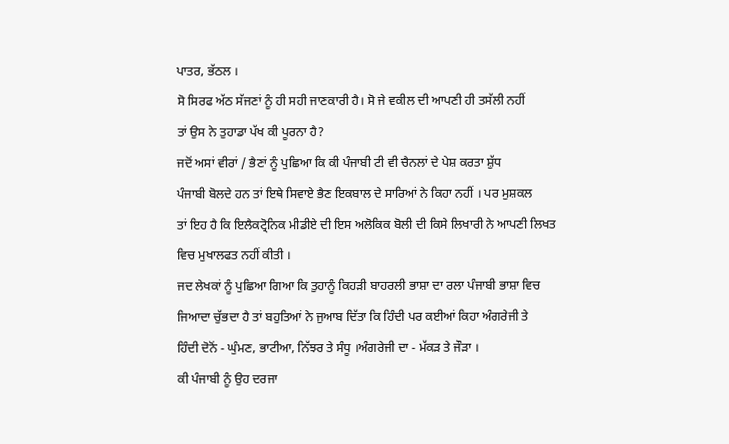ਪਾਤਰ, ਭੱਠਲ ।
ਸੋ ਸਿਰਫ ਅੱਠ ਸੱਜਣਾਂ ਨੂੰ ਹੀ ਸਹੀ ਜਾਣਕਾਰੀ ਹੈ। ਸੋ ਜੇ ਵਕੀਲ ਦੀ ਆਪਣੀ ਹੀ ਤਸੱਲੀ ਨਹੀਂ
ਤਾਂ ਉਸ ਨੇ ਤੁਹਾਡਾ ਪੱਖ ਕੀ ਪੂਰਨਾ ਹੈ?
ਜਦੋਂ ਅਸਾਂ ਵੀਰਾਂ / ਭੈਣਾਂ ਨੂੰ ਪੁਛਿਆ ਕਿ ਕੀ ਪੰਜਾਬੀ ਟੀ ਵੀ ਚੈਨਲਾਂ ਦੇ ਪੇਸ਼ ਕਰਤਾ ਸ਼ੁੱਧ
ਪੰਜਾਬੀ ਬੋਲਦੇ ਹਨ ਤਾਂ ਇਥੇ ਸਿਵਾਏ ਭੈਣ ਇਕਬਾਲ ਦੇ ਸਾਰਿਆਂ ਨੇ ਕਿਹਾ ਨਹੀਂ । ਪਰ ਮੁਸ਼ਕਲ
ਤਾਂ ਇਹ ਹੈ ਕਿ ਇਲੈਕਟ੍ਰੋਨਿਕ ਮੀਡੀਏ ਦੀ ਇਸ ਅਲੋਕਿਕ ਬੋਲੀ ਦੀ ਕਿਸੇ ਲਿਖਾਰੀ ਨੇ ਆਪਣੀ ਲਿਖਤ
ਵਿਚ ਮੁਖਾਲਫਤ ਨਹੀਂ ਕੀਤੀ ।
ਜਦ ਲੇਖਕਾਂ ਨੂੰ ਪੁਛਿਆ ਗਿਆ ਕਿ ਤੁਹਾਨੂੰ ਕਿਹੜੀ ਬਾਹਰਲੀ ਭਾਸ਼ਾ ਦਾ ਰਲਾ ਪੰਜਾਬੀ ਭਾਸ਼ਾ ਵਿਚ
ਜਿਆਦਾ ਚੁੱਭਦਾ ਹੈ ਤਾਂ ਬਹੁਤਿਆਂ ਨੇ ਜੁਆਬ ਦਿੱਤਾ ਕਿ ਹਿੰਦੀ ਪਰ ਕਈਆਂ ਕਿਹਾ ਅੰਗਰੇਜੀ ਤੇ
ਹਿੰਦੀ ਦੋਨੋਂ - ਘੁੰਮਣ, ਭਾਟੀਆ, ਨਿੱਝਰ ਤੇ ਸੰਧੂ ।ਅੰਗਰੇਜੀ ਦਾ - ਮੱਕੜ ਤੇ ਜੌੜਾ ।
ਕੀ ਪੰਜਾਬੀ ਨੂੰ ਉਹ ਦਰਜਾ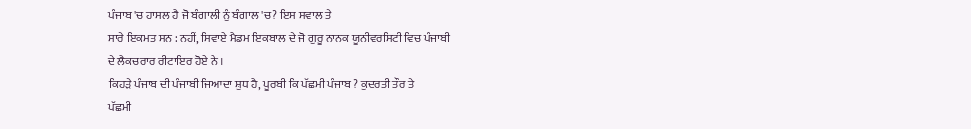ਪੰਜਾਬ 'ਚ ਹਾਸਲ ਹੈ ਜੋ ਬੰਗਾਲੀ ਨੁੰ ਬੰਗਾਲ 'ਚ? ਇਸ ਸਵਾਲ ਤੇ
ਸਾਰੇ ਇਕਮਤ ਸਨ : ਨਹੀਂ, ਸਿਵਾਏ ਮੈਡਮ ਇਕਬਾਲ ਦੇ ਜੋ ਗੁਰੂ ਨਾਨਕ ਯੂਨੀਵਰਸਿਟੀ ਵਿਚ ਪੰਜਾਬੀ
ਦੇ ਲੈਕਚਰਾਰ ਰੀਟਾਇਰ ਹੋਏ ਨੇ ।
ਕਿਹੜੇ ਪੰਜਾਬ ਦੀ ਪੰਜਾਬੀ ਜਿਆਦਾ ਸ਼ੁਧ ਹੈ, ਪੂਰਬੀ ਕਿ ਪੱਛਮੀ ਪੰਜਾਬ ? ਕੁਦਰਤੀ ਤੌਰ ਤੇ
ਪੱਛਮੀ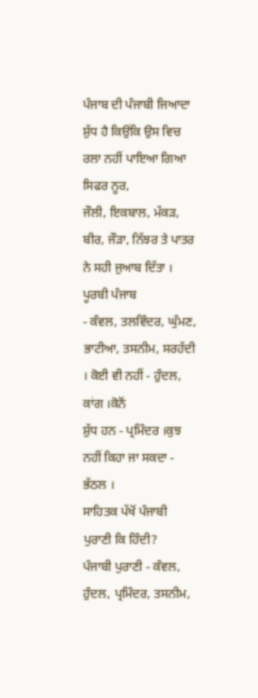ਪੰਜਾਬ ਦੀ ਪੰਜਾਬੀ ਜਿਆਦਾ ਸ਼ੁੱਧ ਹੈ ਕਿਉਂਕਿ ਉਸ ਵਿਚ ਰਲਾ ਨਹੀਂ ਪਾਇਆ ਗਿਆ ਸਿਫਰ ਨੂਰ,
ਜੌਲੀ, ਇਕਬਾਲ, ਮੱਕੜ, ਬੀਰ, ਜੌੜਾ, ਨਿੱਝਰ ਤੇ ਪਾਤਰ ਨੇ ਸਹੀ ਜੁਆਬ ਦਿੱਤਾ । ਪੂਰਬੀ ਪੰਜਾਬ
- ਕੰਵਲ, ਤਲਵਿੰਦਰ, ਘੁੰਮਣ, ਭਾਟੀਆ, ਤਸਨੀਮ, ਸਰਹੱਦੀ । ਕੋਈ ਵੀ ਨਹੀਂ - ਹੁੰਦਲ, ਕਾਂਗ ।ਕੋਨੋਂ
ਸ਼ੁੱਧ ਹਨ - ਪ੍ਰਮਿੰਦਰ ।ਕੁਝ ਨਹੀਂ ਕਿਹਾ ਜਾ ਸਕਦਾ - ਭੱਠਲ ।
ਸਾਹਿਤਕ ਪੱਖੋਂ ਪੰਜਾਬੀ ਪੁਰਾਣੀ ਕਿ ਹਿੰਦੀ?
ਪੰਜਾਬੀ ਪੁਰਾਣੀ - ਕੰਵਲ, ਹੁੰਦਲ, ਪ੍ਰਮਿੰਦਰ, ਤਸਨੀਮ,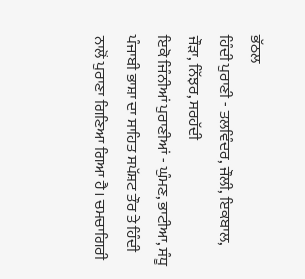ਭੱਠਲ
ਹਿੰਦੀ ਪੁਰਾਣੀ - ਤਲਵਿੰਦਰ, ਜੌਲੀ, ਇਕਬਾਲ, ਜੌੜਾ, ਨਿੱਝਰ, ਸਰਹੱਦੀ
ਇਕੋ ਜਿੰਨੀਆਂ ਪੁਰਾਣੀਆਂ - ਘੁੰਮਣ, ਭਾਟੀਆ, ਸੰਧੂ
ਪੰਜਾਬੀ ਭਾਸ਼ਾ ਦਾ ਸਾਹਿਤ ਸਪੱਸ਼ਟ ਤੌਰ ਤੇ ਹਿੰਦੀ ਨਾਲੋਂ ਪੁਰਾਣਾ ਗਿਣਿਆ ਗਿਆ ਹੈ। ਚਮਚਾਗਿਰੀ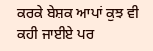ਕਰਕੇ ਬੇਸ਼ਕ ਆਪਾਂ ਕੁਝ ਵੀ ਕਹੀ ਜਾਈਏ ਪਰ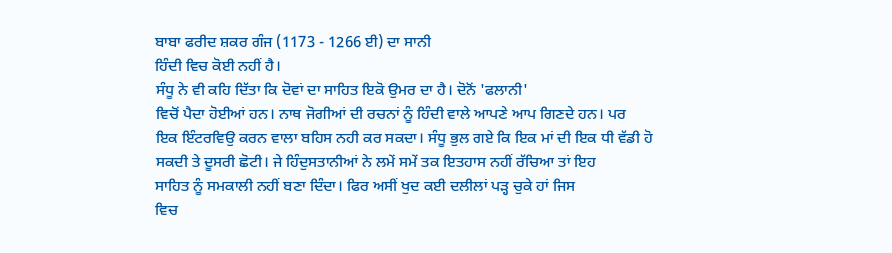ਬਾਬਾ ਫਰੀਦ ਸ਼ਕਰ ਗੰਜ (1173 - 1266 ਈ) ਦਾ ਸਾਨੀ
ਹਿੰਦੀ ਵਿਚ ਕੋਈ ਨਹੀਂ ਹੈ।
ਸੰਧੂ ਨੇ ਵੀ ਕਹਿ ਦਿੱਤਾ ਕਿ ਦੋਵਾਂ ਦਾ ਸਾਹਿਤ ਇਕੋ ਉਮਰ ਦਾ ਹੈ। ਦੋਨੋਂ 'ਫਲਾਨੀ'
ਵਿਚੋਂ ਪੈਦਾ ਹੋਈਆਂ ਹਨ। ਨਾਥ ਜੋਗੀਆਂ ਦੀ ਰਚਨਾਂ ਨੂੰ ਹਿੰਦੀ ਵਾਲੇ ਆਪਣੇ ਆਪ ਗਿਣਦੇ ਹਨ। ਪਰ
ਇਕ ਇੰਟਰਵਿਉ ਕਰਨ ਵਾਲਾ ਬਹਿਸ ਨਹੀ ਕਰ ਸਕਦਾ। ਸੰਧੂ ਭੁਲ ਗਏ ਕਿ ਇਕ ਮਾਂ ਦੀ ਇਕ ਧੀ ਵੱਡੀ ਹੋ
ਸਕਦੀ ਤੇ ਦੂਸਰੀ ਛੋਟੀ। ਜੇ ਹਿੰਦੁਸਤਾਨੀਆਂ ਨੇ ਲਮੇਂ ਸਮੇਂ ਤਕ ਇਤਹਾਸ ਨਹੀਂ ਰੱਚਿਆ ਤਾਂ ਇਹ
ਸਾਹਿਤ ਨੂੰ ਸਮਕਾਲੀ ਨਹੀਂ ਬਣਾ ਦਿੰਦਾ। ਫਿਰ ਅਸੀਂ ਖੁਦ ਕਈ ਦਲੀਲਾਂ ਪੜ੍ਹ ਚੁਕੇ ਹਾਂ ਜਿਸ
ਵਿਚ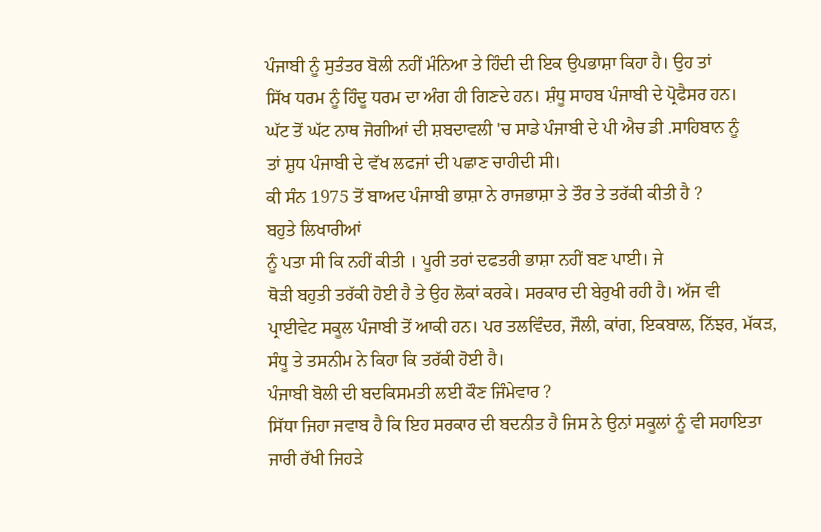ਪੰਜਾਬੀ ਨੂੰ ਸੁਤੰਤਰ ਬੋਲੀ ਨਹੀਂ ਮੰਨਿਆ ਤੇ ਹਿੰਦੀ ਦੀ ਇਕ ਉਪਭਾਸ਼ਾ ਕਿਹਾ ਹੈ। ਉਹ ਤਾਂ
ਸਿੱਖ ਧਰਮ ਨੂੰ ਹਿੰਦੂ ਧਰਮ ਦਾ ਅੰਗ ਹੀ ਗਿਣਦੇ ਹਨ। ਸ਼ੰਧੂ ਸਾਹਬ ਪੰਜਾਬੀ ਦੇ ਪ੍ਰੋਫੈਸਰ ਹਨ।
ਘੱਟ ਤੋਂ ਘੱਟ ਨਾਥ ਜੋਗੀਆਂ ਦੀ ਸ਼ਬਦਾਵਲੀ 'ਚ ਸਾਡੇ ਪੰਜਾਬੀ ਦੇ ਪੀ ਐਚ ਡੀ .ਸਾਹਿਬਾਨ ਨੂੰ
ਤਾਂ ਸ਼ੁਧ ਪੰਜਾਬੀ ਦੇ ਵੱਖ ਲਫਜਾਂ ਦੀ ਪਛਾਣ ਚਾਹੀਦੀ ਸੀ।
ਕੀ ਸੰਨ 1975 ਤੋਂ ਬਾਅਦ ਪੰਜਾਬੀ ਭਾਸ਼ਾ ਨੇ ਰਾਜਭਾਸ਼ਾ ਤੇ ਤੌਰ ਤੇ ਤਰੱਕੀ ਕੀਤੀ ਹੈ ?
ਬਹੁਤੇ ਲਿਖਾਰੀਆਂ
ਨੂੰ ਪਤਾ ਸੀ ਕਿ ਨਹੀਂ ਕੀਤੀ । ਪੂਰੀ ਤਰਾਂ ਦਫਤਰੀ ਭਾਸ਼ਾ ਨਹੀਂ ਬਣ ਪਾਈ। ਜੇ
ਥੋੜੀ ਬਹੁਤੀ ਤਰੱਕੀ ਹੋਈ ਹੈ ਤੇ ਉਹ ਲੋਕਾਂ ਕਰਕੇ। ਸਰਕਾਰ ਦੀ ਬੇਰੁਖੀ ਰਹੀ ਹੈ। ਅੱਜ ਵੀ
ਪ੍ਰਾਈਵੇਟ ਸਕੂਲ ਪੰਜਾਬੀ ਤੋਂ ਆਕੀ ਹਨ। ਪਰ ਤਲਵਿੰਦਰ, ਜੌਲੀ, ਕਾਂਗ, ਇਕਬਾਲ, ਨਿੱਝਰ, ਮੱਕੜ,
ਸੰਧੂ ਤੇ ਤਸਨੀਮ ਨੇ ਕਿਹਾ ਕਿ ਤਰੱਕੀ ਹੋਈ ਹੈ।
ਪੰਜਾਬੀ ਬੋਲੀ ਦੀ ਬਦਕਿਸਮਤੀ ਲਈ ਕੌਣ ਜਿੰਮੇਵਾਰ ?
ਸਿੱਧਾ ਜਿਹਾ ਜਵਾਬ ਹੈ ਕਿ ਇਹ ਸਰਕਾਰ ਦੀ ਬਦਨੀਤ ਹੈ ਜਿਸ ਨੇ ਉਨਾਂ ਸਕੂਲਾਂ ਨੂੰ ਵੀ ਸਹਾਇਤਾ
ਜਾਰੀ ਰੱਖੀ ਜਿਹੜੇ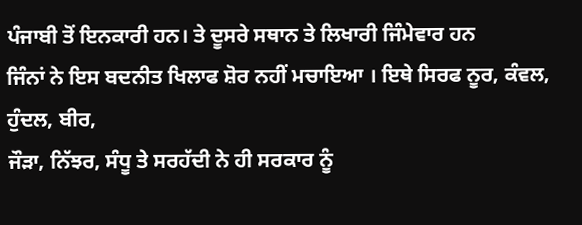ਪੰਜਾਬੀ ਤੋਂ ਇਨਕਾਰੀ ਹਨ। ਤੇ ਦੂਸਰੇ ਸਥਾਨ ਤੇ ਲਿਖਾਰੀ ਜਿੰਮੇਵਾਰ ਹਨ
ਜਿੰਨਾਂ ਨੇ ਇਸ ਬਦਨੀਤ ਖਿਲਾਫ ਸ਼ੋਰ ਨਹੀਂ ਮਚਾਇਆ । ਇਥੇ ਸਿਰਫ ਨੂਰ, ਕੰਵਲ, ਹੁੰਦਲ, ਬੀਰ,
ਜੌੜਾ, ਨਿੱਝਰ, ਸੰਧੂ ਤੇ ਸਰਹੱਦੀ ਨੇ ਹੀ ਸਰਕਾਰ ਨੂੰ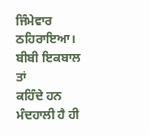ਜਿੰਮੇਵਾਰ ਠਹਿਰਾਇਆ। ਬੀਬੀ ਇਕਬਾਲ ਤਾਂ
ਕਹਿੰਦੇ ਹਨ ਮੰਦਹਾਲੀ ਹੈ ਹੀ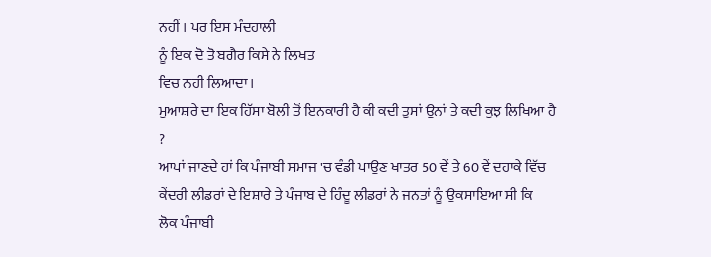ਨਹੀਂ । ਪਰ ਇਸ ਮੰਦਹਾਲੀ
ਨੂੰ ਇਕ ਦੋ ਤੋ ਬਗੈਰ ਕਿਸੇ ਨੇ ਲਿਖਤ
ਵਿਚ ਨਹੀ ਲਿਆਦਾ।
ਮੁਆਸ਼ਰੇ ਦਾ ਇਕ ਹਿੱਸਾ ਬੋਲੀ ਤੋਂ ਇਨਕਾਰੀ ਹੈ ਕੀ ਕਦੀ ਤੁਸਾਂ ਉਨਾਂ ਤੇ ਕਦੀ ਕੁਝ ਲਿਖਿਆ ਹੈ
?
ਆਪਾਂ ਜਾਣਦੇ ਹਾਂ ਕਿ ਪੰਜਾਬੀ ਸਮਾਜ 'ਚ ਵੰਡੀ ਪਾਉਣ ਖਾਤਰ 50 ਵੇਂ ਤੇ 60 ਵੇਂ ਦਹਾਕੇ ਵਿੱਚ
ਕੇਂਦਰੀ ਲੀਡਰਾਂ ਦੇ ਇਸ਼ਾਰੇ ਤੇ ਪੰਜਾਬ ਦੇ ਹਿੰਦੂ ਲੀਡਰਾਂ ਨੇ ਜਨਤਾਂ ਨੂੰ ਉਕਸਾਇਆ ਸੀ ਕਿ
ਲੋਕ ਪੰਜਾਬੀ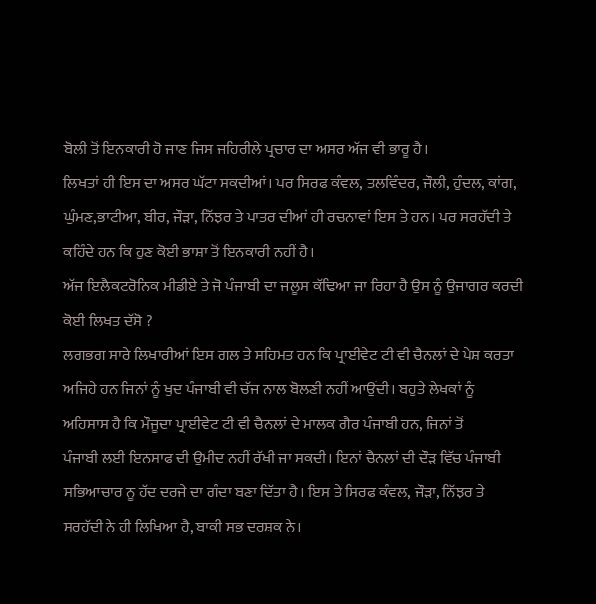ਬੋਲੀ ਤੋਂ ਇਨਕਾਰੀ ਹੋ ਜਾਣ ਜਿਸ ਜਹਿਰੀਲੇ ਪ੍ਰਚਾਰ ਦਾ ਅਸਰ ਅੱਜ ਵੀ ਭਾਰੂ ਹੈ।
ਲਿਖਤਾਂ ਹੀ ਇਸ ਦਾ ਅਸਰ ਘੱਟਾ ਸਕਦੀਆਂ। ਪਰ ਸਿਰਫ ਕੰਵਲ, ਤਲਵਿੰਦਰ, ਜੌਲੀ, ਹੁੰਦਲ, ਕਾਂਗ,
ਘੁੰਮਣ,ਭਾਟੀਆ, ਬੀਰ, ਜੌੜਾ, ਨਿੱਝਰ ਤੇ ਪਾਤਰ ਦੀਆਂ ਹੀ ਰਚਨਾਵਾਂ ਇਸ ਤੇ ਹਨ। ਪਰ ਸਰਹੱਦੀ ਤੇ
ਕਹਿੰਦੇ ਹਨ ਕਿ ਹੁਣ ਕੋਈ ਭਾਸ਼ਾ ਤੋਂ ਇਨਕਾਰੀ ਨਹੀਂ ਹੈ।
ਅੱਜ ਇਲੈਕਟਰੋਨਿਕ ਮੀਡੀਏ ਤੇ ਜੋ ਪੰਜਾਬੀ ਦਾ ਜਲੂਸ ਕੱਢਿਆ ਜਾ ਰਿਹਾ ਹੈ ਉਸ ਨੂੰ ਉਜਾਗਰ ਕਰਦੀ
ਕੋਈ ਲਿਖਤ ਦੱਸੋ ?
ਲਗਭਗ ਸਾਰੇ ਲਿਖਾਰੀਆਂ ਇਸ ਗਲ ਤੇ ਸਹਿਮਤ ਹਨ ਕਿ ਪ੍ਰਾਈਵੇਟ ਟੀ ਵੀ ਚੈਨਲਾਂ ਦੇ ਪੇਸ਼ ਕਰਤਾ
ਅਜਿਹੇ ਹਨ ਜਿਨਾਂ ਨੂੰ ਖੁਦ ਪੰਜਾਬੀ ਵੀ ਚੱਜ ਨਾਲ ਬੋਲਣੀ ਨਹੀਂ ਆਉਂਦੀ। ਬਹੁਤੇ ਲੇਖਕਾਂ ਨੂੰ
ਅਹਿਸਾਸ ਹੈ ਕਿ ਮੌਜੂਦਾ ਪ੍ਰਾਈਵੇਟ ਟੀ ਵੀ ਚੈਨਲਾਂ ਦੇ ਮਾਲਕ ਗੈਰ ਪੰਜਾਬੀ ਹਨ, ਜਿਨਾਂ ਤੋਂ
ਪੰਜਾਬੀ ਲਈ ਇਨਸਾਫ ਦੀ ਉਮੀਦ ਨਹੀਂ ਰੱਖੀ ਜਾ ਸਕਦੀ। ਇਨਾਂ ਚੈਨਲਾਂ ਦੀ ਦੌੜ ਵਿੱਚ ਪੰਜਾਬੀ
ਸਭਿਆਚਾਰ ਨੂ ਹੱਦ ਦਰਜੇ ਦਾ ਗੰਦਾ ਬਣਾ ਦਿੱਤਾ ਹੈ। ਇਸ ਤੇ ਸਿਰਫ ਕੰਵਲ, ਜੌੜਾ, ਨਿੱਝਰ ਤੇ
ਸਰਹੱਦੀ ਨੇ ਹੀ ਲਿਖਿਆ ਹੈ, ਬਾਕੀ ਸਭ ਦਰਸ਼ਕ ਨੇ।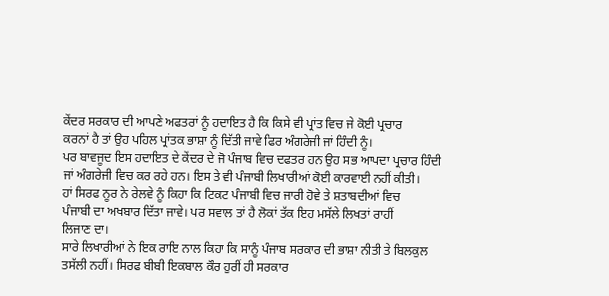ਕੇਂਦਰ ਸਰਕਾਰ ਦੀ ਆਪਣੇ ਅਫਤਰਾਂ ਨੂੰ ਹਦਾਇਤ ਹੈ ਕਿ ਕਿਸੇ ਵੀ ਪ੍ਰਾਂਤ ਵਿਚ ਜੇ ਕੋਈ ਪ੍ਰਚਾਰ
ਕਰਨਾਂ ਹੈ ਤਾਂ ਉਹ ਪਹਿਲ ਪ੍ਰਾਂਤਕ ਭਾਸ਼ਾ ਨੂੰ ਦਿੱਤੀ ਜਾਵੇ ਫਿਰ ਅੰਗਰੇਜੀ ਜਾਂ ਹਿੰਦੀ ਨੂੰ।
ਪਰ ਬਾਵਜੂਦ ਇਸ ਹਦਾਇਤ ਦੇ ਕੇਂਦਰ ਦੇ ਜੋ ਪੰਜਾਬ ਵਿਚ ਦਫਤਰ ਹਨ ਉਹ ਸਭ ਆਪਦਾ ਪ੍ਰਚਾਰ ਹਿੰਦੀ
ਜਾਂ ਅੰਗਰੇਜੀ ਵਿਚ ਕਰ ਰਹੇ ਹਨ। ਇਸ ਤੇ ਵੀ ਪੰਜਾਬੀ ਲਿਖਾਰੀਆਂ ਕੋਈ ਕਾਰਵਾਈ ਨਹੀਂ ਕੀਤੀ।
ਹਾਂ ਸਿਰਫ ਨੂਰ ਨੇ ਰੇਲਵੇ ਨੂੰ ਕਿਹਾ ਕਿ ਟਿਕਟ ਪੰਜਾਬੀ ਵਿਚ ਜਾਰੀ ਹੋਵੇ ਤੇ ਸ਼ਤਾਬਦੀਆਂ ਵਿਚ
ਪੰਜਾਬੀ ਦਾ ਅਖਬਾਰ ਦਿੱਤਾ ਜਾਵੇ। ਪਰ ਸਵਾਲ ਤਾਂ ਹੈ ਲੋਕਾਂ ਤੱਕ ਇਹ ਮਸੱਲੇ ਲਿਖਤਾਂ ਰਾਹੀਂ
ਲਿਜਾਣ ਦਾ।
ਸਾਰੇ ਲਿਖਾਰੀਆਂ ਨੇ ਇਕ ਰਾਇ ਨਾਲ ਕਿਹਾ ਕਿ ਸਾਨੂੰ ਪੰਜਾਬ ਸਰਕਾਰ ਦੀ ਭਾਸ਼ਾ ਨੀਤੀ ਤੇ ਬਿਲਕੁਲ
ਤਸੱਲੀ ਨਹੀਂ। ਸਿਰਫ ਬੀਬੀ ਇਕਬਾਲ ਕੌਰ ਹੁਰੀਂ ਹੀ ਸਰਕਾਰ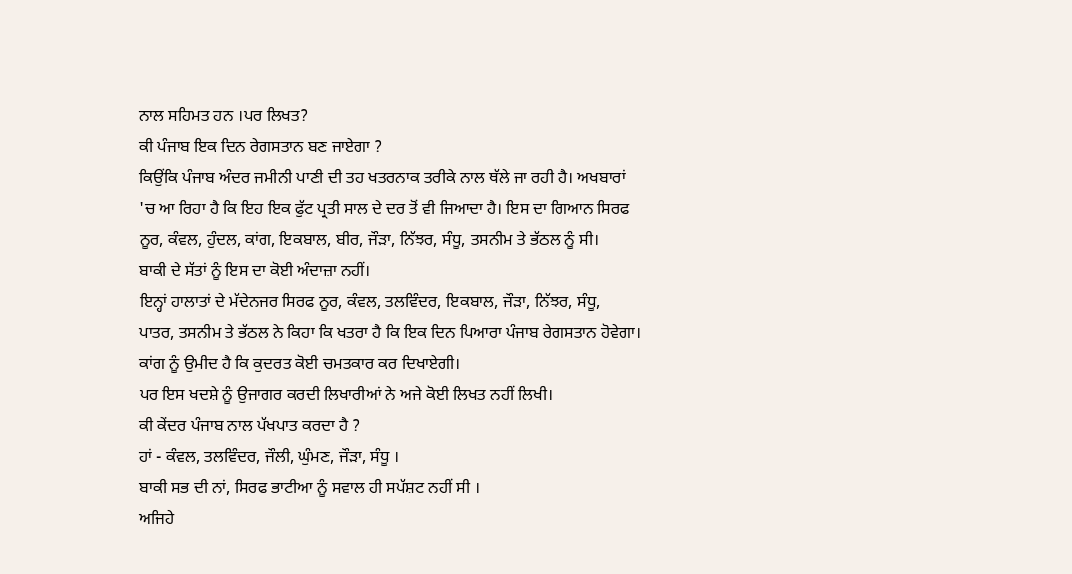ਨਾਲ ਸਹਿਮਤ ਹਨ ।ਪਰ ਲਿਖਤ?
ਕੀ ਪੰਜਾਬ ਇਕ ਦਿਨ ਰੇਗਸਤਾਨ ਬਣ ਜਾਏਗਾ ?
ਕਿਉਂਕਿ ਪੰਜਾਬ ਅੰਦਰ ਜਮੀਨੀ ਪਾਣੀ ਦੀ ਤਹ ਖਤਰਨਾਕ ਤਰੀਕੇ ਨਾਲ ਥੱਲੇ ਜਾ ਰਹੀ ਹੈ। ਅਖਬਾਰਾਂ
'ਚ ਆ ਰਿਹਾ ਹੈ ਕਿ ਇਹ ਇਕ ਫੁੱਟ ਪ੍ਰਤੀ ਸਾਲ ਦੇ ਦਰ ਤੋਂ ਵੀ ਜਿਆਦਾ ਹੈ। ਇਸ ਦਾ ਗਿਆਨ ਸਿਰਫ
ਨੂਰ, ਕੰਵਲ, ਹੁੰਦਲ, ਕਾਂਗ, ਇਕਬਾਲ, ਬੀਰ, ਜੌੜਾ, ਨਿੱਝਰ, ਸੰਧੂ, ਤਸਨੀਮ ਤੇ ਭੱਠਲ ਨੂੰ ਸੀ।
ਬਾਕੀ ਦੇ ਸੱਤਾਂ ਨੂੰ ਇਸ ਦਾ ਕੋਈ ਅੰਦਾਜ਼ਾ ਨਹੀਂ।
ਇਨ੍ਹਾਂ ਹਾਲਾਤਾਂ ਦੇ ਮੱਦੇਨਜਰ ਸਿਰਫ ਨੂਰ, ਕੰਵਲ, ਤਲਵਿੰਦਰ, ਇਕਬਾਲ, ਜੌੜਾ, ਨਿੱਝਰ, ਸੰਧੂ,
ਪਾਤਰ, ਤਸਨੀਮ ਤੇ ਭੱਠਲ ਨੇ ਕਿਹਾ ਕਿ ਖਤਰਾ ਹੈ ਕਿ ਇਕ ਦਿਨ ਪਿਆਰਾ ਪੰਜਾਬ ਰੇਗਸਤਾਨ ਹੋਵੇਗਾ।
ਕਾਂਗ ਨੂੰ ਉਮੀਦ ਹੈ ਕਿ ਕੁਦਰਤ ਕੋਈ ਚਮਤਕਾਰ ਕਰ ਦਿਖਾਏਗੀ।
ਪਰ ਇਸ ਖਦਸ਼ੇ ਨੂੰ ਉਜਾਗਰ ਕਰਦੀ ਲਿਖਾਰੀਆਂ ਨੇ ਅਜੇ ਕੋਈ ਲਿਖਤ ਨਹੀਂ ਲਿਖੀ।
ਕੀ ਕੇਂਦਰ ਪੰਜਾਬ ਨਾਲ ਪੱਖਪਾਤ ਕਰਦਾ ਹੈ ?
ਹਾਂ - ਕੰਵਲ, ਤਲਵਿੰਦਰ, ਜੌਲੀ, ਘੁੰਮਣ, ਜੌੜਾ, ਸੰਧੂ ।
ਬਾਕੀ ਸਭ ਦੀ ਨਾਂ, ਸਿਰਫ ਭਾਟੀਆ ਨੂੰ ਸਵਾਲ ਹੀ ਸਪੱਸ਼ਟ ਨਹੀਂ ਸੀ ।
ਅਜਿਹੇ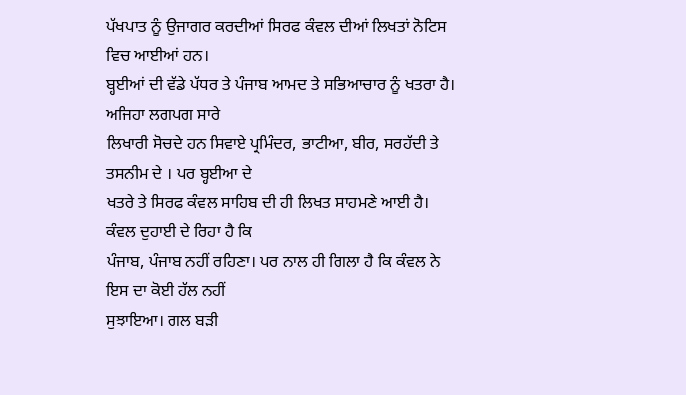ਪੱਖਪਾਤ ਨੂੰ ਉਜਾਗਰ ਕਰਦੀਆਂ ਸਿਰਫ ਕੰਵਲ ਦੀਆਂ ਲਿਖਤਾਂ ਨੋਟਿਸ ਵਿਚ ਆਈਆਂ ਹਨ।
ਬ੍ਹਈਆਂ ਦੀ ਵੱਡੇ ਪੱਧਰ ਤੇ ਪੰਜਾਬ ਆਮਦ ਤੇ ਸਭਿਆਚਾਰ ਨੂੰ ਖਤਰਾ ਹੈ। ਅਜਿਹਾ ਲਗਪਗ ਸਾਰੇ
ਲਿਖਾਰੀ ਸੋਚਦੇ ਹਨ ਸਿਵਾਏ ਪ੍ਰਮਿੰਦਰ, ਭਾਟੀਆ, ਬੀਰ, ਸਰਹੱਦੀ ਤੇ ਤਸਨੀਮ ਦੇ । ਪਰ ਬ੍ਹਈਆ ਦੇ
ਖਤਰੇ ਤੇ ਸਿਰਫ ਕੰਵਲ ਸਾਹਿਬ ਦੀ ਹੀ ਲਿਖਤ ਸਾਹਮਣੇ ਆਈ ਹੈ। ਕੰਵਲ ਦੁਹਾਈ ਦੇ ਰਿਹਾ ਹੈ ਕਿ
ਪੰਜਾਬ, ਪੰਜਾਬ ਨਹੀਂ ਰਹਿਣਾ। ਪਰ ਨਾਲ ਹੀ ਗਿਲਾ ਹੈ ਕਿ ਕੰਵਲ ਨੇ ਇਸ ਦਾ ਕੋਈ ਹੱਲ ਨਹੀਂ
ਸੁਝਾਇਆ। ਗਲ ਬੜੀ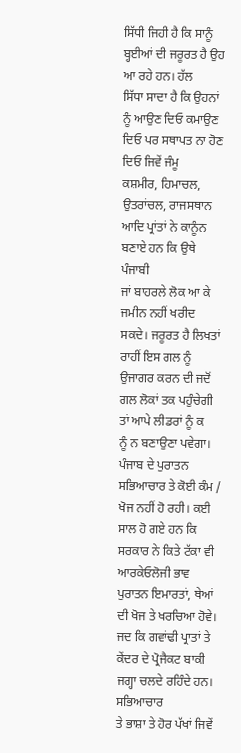ਸਿੱਧੀ ਜਿਹੀ ਹੈ ਕਿ ਸਾਨੂੰ ਬ੍ਹਈਆਂ ਦੀ ਜਰੂਰਤ ਹੈ ਉਹ ਆ ਰਹੇ ਹਨ। ਹੱਲ
ਸਿੱਧਾ ਸਾਦਾ ਹੈ ਕਿ ਉਹਨਾਂ ਨੂੰ ਆਉਣ ਦਿਓ ਕਮਾਉਣ ਦਿਓ ਪਰ ਸਥਾਪਤ ਨਾ ਹੋਣ ਦਿਓ ਜਿਵੇਂ ਜੰਮੂ
ਕਸ਼ਮੀਰ, ਹਿਮਾਚਲ, ਉਤਰਾਂਚਲ, ਰਾਜਸਥਾਨ ਆਦਿ ਪ੍ਰਾਂਤਾਂ ਨੇ ਕਾਨੂੰਨ ਬਣਾਏ ਹਨ ਕਿ ਉਥੇ ਪੰਜਾਬੀ
ਜਾਂ ਬਾਹਰਲੇ ਲੋਕ ਆ ਕੇ ਜਮੀਨ ਨਹੀਂ ਖਰੀਦ ਸਕਦੇ। ਜਰੂਰਤ ਹੈ ਲਿਖਤਾਂ ਰਾਹੀਂ ਇਸ ਗਲ ਨੂੰ
ਉਜਾਗਰ ਕਰਨ ਦੀ ਜਦੋਂ ਗਲ ਲੋਕਾਂ ਤਕ ਪਹੁੰਚੇਗੀ ਤਾਂ ਆਪੇ ਲੀਡਰਾਂ ਨੂੰ ਕ
ਨੂੰ ਨ ਬਣਾਉਣਾ ਪਵੇਗਾ।
ਪੰਜਾਬ ਦੇ ਪੁਰਾਤਨ ਸਭਿਆਚਾਰ ਤੇ ਕੋਈ ਕੰਮ / ਖੋਜ ਨਹੀਂ ਹੋ ਰਹੀ। ਕਈ ਸਾਲ ਹੋ ਗਏ ਹਨ ਕਿ
ਸਰਕਾਰ ਨੇ ਕਿਤੇ ਟੱਕਾ ਵੀ ਆਰਕੇਓਲੋਜੀ ਭਾਵ ਪੁਰਾਤਨ ਇਮਾਰਤਾਂ, ਥੇਆਂ ਦੀ ਖੋਜ ਤੇ ਖਰਚਿਆ ਹੋਵੇ।
ਜਦ ਕਿ ਗਵਾਂਢੀ ਪ੍ਰਾਤਾਂ ਤੇ ਕੇਂਦਰ ਦੇ ਪ੍ਰੋਜੈਕਟ ਬਾਕੀ ਜਗ੍ਹਾ ਚਲਦੇ ਰਹਿੰਦੇ ਹਨ। ਸਭਿਆਚਾਰ
ਤੇ ਭਾਸ਼ਾ ਤੇ ਹੋਰ ਪੱਖਾਂ ਜਿਵੇਂ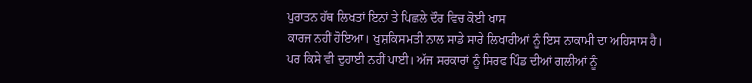ਪੁਰਾਤਨ ਹੱਥ ਲਿਖਤਾਂ ਇਨਾਂ ਤੇ ਪਿਛਲੇ ਦੌਰ ਵਿਚ ਕੋਈ ਖਾਸ
ਕਾਰਜ ਨਹੀਂ ਹੋਇਆ। ਖੁਸ਼ਕਿਸਮਤੀ ਨਾਲ ਸਾਡੇ ਸਾਰੇ ਲਿਖਾਰੀਆਂ ਨੂੰ ਇਸ ਨਾਕਾਮੀ ਦਾ ਅਹਿਸਾਸ ਹੈ।
ਪਰ ਕਿਸੇ ਵੀ ਦੁਹਾਈ ਨਹੀਂ ਪਾਈ। ਅੱਜ ਸਰਕਾਰਾਂ ਨੂੰ ਸਿਰਫ ਪਿੰਡ ਦੀਆਂ ਗਲੀਆਂ ਨੂੰ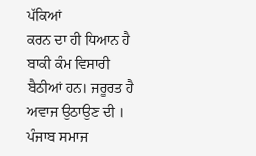ਪੱਕਿਆਂ
ਕਰਨ ਦਾ ਹੀ ਧਿਆਨ ਹੈ ਬਾਕੀ ਕੰਮ ਵਿਸਾਰੀ ਬੈਠੀਆਂ ਹਨ। ਜਰੂਰਤ ਹੈ ਅਵਾਜ ਉਠਾਉਣ ਦੀ ।
ਪੰਜਾਬ ਸਮਾਜ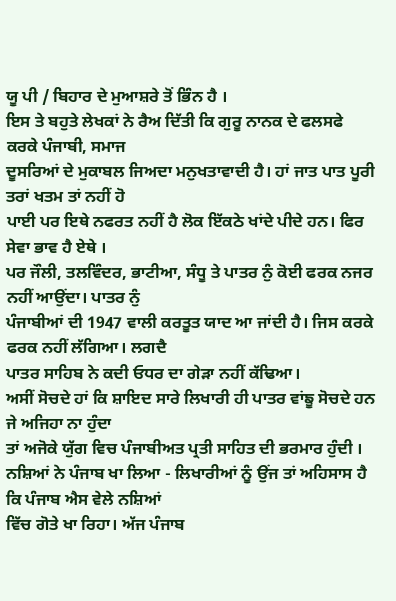ਯੂ ਪੀ / ਬਿਹਾਰ ਦੇ ਮੁਆਸ਼ਰੇ ਤੋਂ ਭਿੰਨ ਹੈ ।
ਇਸ ਤੇ ਬਹੁਤੇ ਲੇਖਕਾਂ ਨੇ ਰੈਅ ਦਿੱਤੀ ਕਿ ਗੁਰੂ ਨਾਨਕ ਦੇ ਫਲਸਫੇ ਕਰਕੇ ਪੰਜਾਬੀ, ਸਮਾਜ
ਦੂਸਰਿਆਂ ਦੇ ਮੁਕਾਬਲ ਜਿਅਦਾ ਮਨੁਖਤਾਵਾਦੀ ਹੈ। ਹਾਂ ਜਾਤ ਪਾਤ ਪੂਰੀ ਤਰਾਂ ਖਤਮ ਤਾਂ ਨਹੀਂ ਹੋ
ਪਾਈ ਪਰ ਇਥੇ ਨਫਰਤ ਨਹੀਂ ਹੈ ਲੋਕ ਇੱਕਠੇ ਖਾਂਦੇ ਪੀਦੇ ਹਨ। ਫਿਰ ਸੇਵਾ ਭਾਵ ਹੈ ਏਥੇ ।
ਪਰ ਜੌਲੀ, ਤਲਵਿੰਦਰ, ਭਾਟੀਆ, ਸੰਧੂ ਤੇ ਪਾਤਰ ਨੁੰ ਕੋਈ ਫਰਕ ਨਜਰ ਨਹੀਂ ਆਉਂਦਾ। ਪਾਤਰ ਨੁੰ
ਪੰਜਾਬੀਆਂ ਦੀ 1947 ਵਾਲੀ ਕਰਤੂਤ ਯਾਦ ਆ ਜਾਂਦੀ ਹੈ। ਜਿਸ ਕਰਕੇ ਫਰਕ ਨਹੀਂ ਲੱਗਿਆ। ਲਗਦੈ
ਪਾਤਰ ਸਾਹਿਬ ਨੇ ਕਦੀ ਓਧਰ ਦਾ ਗੇੜਾ ਨਹੀਂ ਕੱਢਿਆ।
ਅਸੀਂ ਸੋਚਦੇ ਹਾਂ ਕਿ ਸ਼ਾਇਦ ਸਾਰੇ ਲਿਖਾਰੀ ਹੀ ਪਾਤਰ ਵਾਂਙੂ ਸੋਚਦੇ ਹਨ ਜੇ ਅਜਿਹਾ ਨਾ ਹੁੰਦਾ
ਤਾਂ ਅਜੋਕੇ ਯੁੱਗ ਵਿਚ ਪੰਜਾਬੀਅਤ ਪ੍ਰਤੀ ਸਾਹਿਤ ਦੀ ਭਰਮਾਰ ਹੁੰਦੀ ।
ਨਸ਼ਿਆਂ ਨੇ ਪੰਜਾਬ ਖਾ ਲਿਆ - ਲਿਖਾਰੀਆਂ ਨੂੰ ਉਂਜ ਤਾਂ ਅਹਿਸਾਸ ਹੈ ਕਿ ਪੰਜਾਬ ਐਸ ਵੇਲੇ ਨਸ਼ਿਆਂ
ਵਿੱਚ ਗੋਤੇ ਖਾ ਰਿਹਾ। ਅੱਜ ਪੰਜਾਬ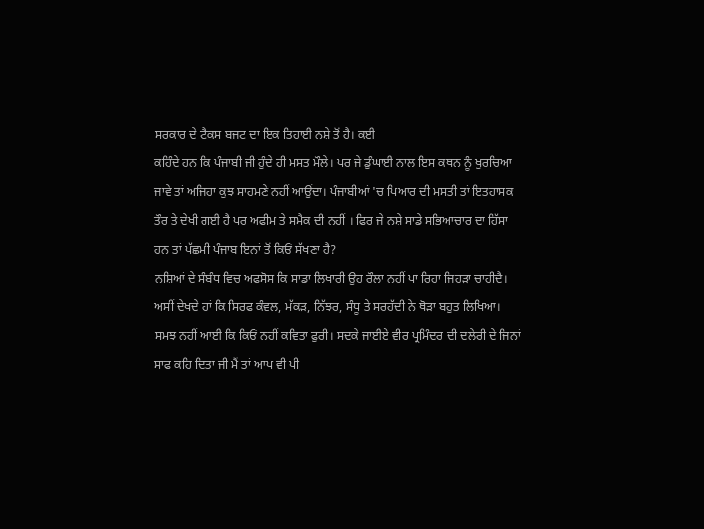ਸਰਕਾਰ ਦੇ ਟੈਕਸ ਬਜਟ ਦਾ ਇਕ ਤਿਹਾਈ ਨਸ਼ੇ ਤੋਂ ਹੈ। ਕਈ
ਕਹਿੰਦੇ ਹਨ ਕਿ ਪੰਜਾਬੀ ਜੀ ਹੁੰਦੇ ਹੀ ਮਸਤ ਮੌਲੇ। ਪਰ ਜੇ ਡੁੰਘਾਈ ਨਾਲ ਇਸ ਕਥਨ ਨੂੰ ਖੁਰਚਿਆ
ਜਾਵੇ ਤਾਂ ਅਜਿਹਾ ਕੁਝ ਸਾਹਮਣੇ ਨਹੀਂ ਆਉਂਦਾ। ਪੰਜਾਬੀਆਂ 'ਚ ਪਿਆਰ ਦੀ ਮਸਤੀ ਤਾਂ ਇਤਹਾਸਕ
ਤੌਰ ਤੇ ਦੇਖੀ ਗਈ ਹੈ ਪਰ ਅਫੀਮ ਤੇ ਸਮੈਕ ਦੀ ਨਹੀਂ । ਫਿਰ ਜੇ ਨਸ਼ੇ ਸਾਡੇ ਸਭਿਆਚਾਰ ਦਾ ਹਿੱਸਾ
ਹਨ ਤਾਂ ਪੱਛਮੀ ਪੰਜਾਬ ਇਨਾਂ ਤੋਂ ਕਿਓਂ ਸੱਖਣਾ ਹੈ?
ਨਸ਼ਿਆਂ ਦੇ ਸੰਬੰਧ ਵਿਚ ਅਫਸੋਸ ਕਿ ਸਾਡਾ ਲਿਖਾਰੀ ਉਹ ਰੌਲਾ ਨਹੀਂ ਪਾ ਰਿਹਾ ਜਿਹੜਾ ਚਾਹੀਦੈ।
ਅਸੀਂ ਦੇਖਦੇ ਹਾਂ ਕਿ ਸਿਰਫ ਕੰਵਲ, ਮੱਕੜ, ਨਿੱਝਰ, ਸੰਧੂ ਤੇ ਸਰਹੱਦੀ ਨੇ ਥੋੜਾ ਬਹੁਤ ਲਿਖਿਆ।
ਸਮਝ ਨਹੀਂ ਆਈ ਕਿ ਕਿਓਂ ਨਹੀਂ ਕਵਿਤਾ ਫੁਰੀ। ਸਦਕੇ ਜਾਈਏ ਵੀਰ ਪ੍ਰਮਿੰਦਰ ਦੀ ਦਲੇਰੀ ਦੇ ਜਿਨਾਂ
ਸਾਫ ਕਹਿ ਦਿਤਾ ਜੀ ਮੈਂ ਤਾਂ ਆਪ ਵੀ ਪੀ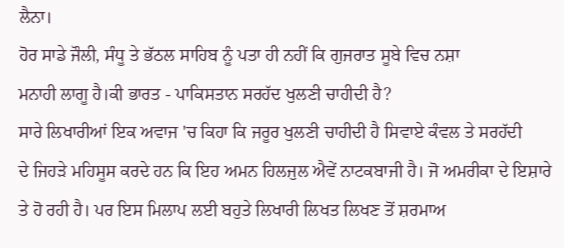ਲੈਨਾ।
ਹੋਰ ਸਾਡੇ ਜੌਲੀ, ਸੰਧੂ ਤੇ ਭੱਠਲ ਸਾਹਿਬ ਨੂੰ ਪਤਾ ਹੀ ਨਹੀਂ ਕਿ ਗੁਜਰਾਤ ਸੂਬੇ ਵਿਚ ਨਸ਼ਾ
ਮਨਾਹੀ ਲਾਗੂ ਹੈ।ਕੀ ਭਾਰਤ - ਪਾਕਿਸਤਾਨ ਸਰਹੱਦ ਖੁਲਣੀ ਚਾਹੀਦੀ ਹੈ?
ਸਾਰੇ ਲਿਖਾਰੀਆਂ ਇਕ ਅਵਾਜ 'ਚ ਕਿਹਾ ਕਿ ਜਰੂਰ ਖੁਲਣੀ ਚਾਹੀਦੀ ਹੈ ਸਿਵਾਏ ਕੰਵਲ ਤੇ ਸਰਹੱਦੀ
ਦੇ ਜਿਹੜੇ ਮਹਿਸੂਸ ਕਰਦੇ ਹਨ ਕਿ ਇਹ ਅਮਨ ਹਿਲਜੁਲ ਐਵੇਂ ਨਾਟਕਬਾਜੀ ਹੈ। ਜੋ ਅਮਰੀਕਾ ਦੇ ਇਸ਼ਾਰੇ
ਤੇ ਹੋ ਰਹੀ ਹੈ। ਪਰ ਇਸ ਮਿਲਾਪ ਲਈ ਬਹੁਤੇ ਲਿਖਾਰੀ ਲਿਖਤ ਲਿਖਣ ਤੋਂ ਸ਼ਰਮਾਅ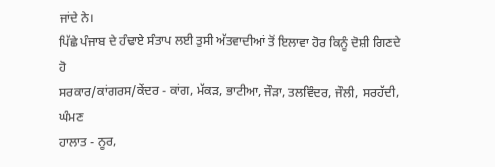ਜਾਂਦੇ ਨੇ।
ਪਿੱਛੇ ਪੰਜਾਬ ਦੇ ਹੰਢਾਏ ਸੰਤਾਪ ਲਈ ਤੁਸੀ ਅੱਤਵਾਦੀਆਂ ਤੋਂ ਇਲਾਵਾ ਹੋਰ ਕਿਨੂੰ ਦੋਸ਼ੀ ਗਿਣਦੇ
ਹੋ
ਸਰਕਾਰ/ਕਾਂਗਰਸ/ਕੇਂਦਰ - ਕਾਂਗ, ਮੱਕੜ, ਭਾਟੀਆ, ਜੌੜਾ, ਤਲਵਿੰਦਰ, ਜੌਲੀ, ਸਰਹੱਦੀ, ਘੰਮਣ
ਹਾਲਾਤ - ਨੂਰ,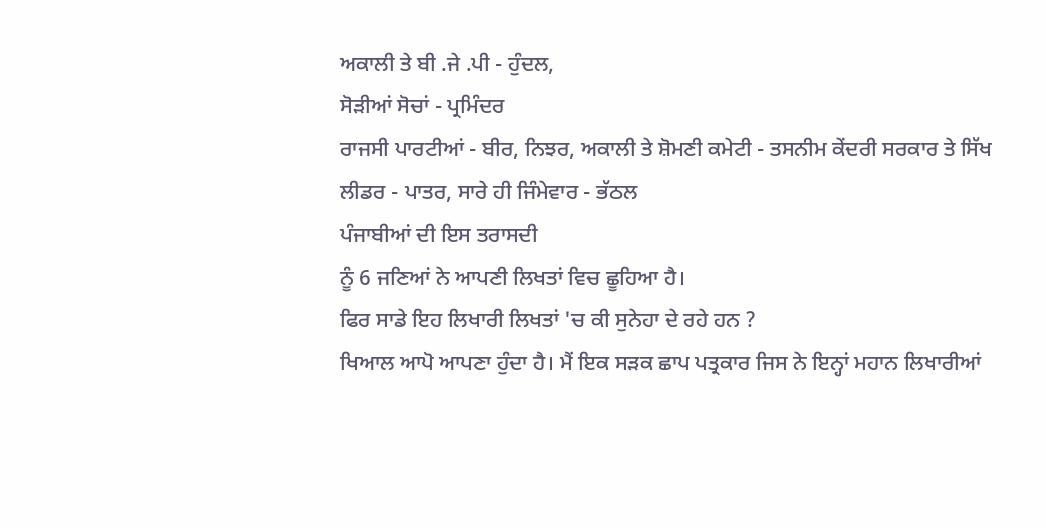ਅਕਾਲੀ ਤੇ ਬੀ .ਜੇ .ਪੀ - ਹੁੰਦਲ,
ਸੋੜੀਆਂ ਸੋਚਾਂ - ਪ੍ਰਮਿੰਦਰ
ਰਾਜਸੀ ਪਾਰਟੀਆਂ - ਬੀਰ, ਨਿਝਰ, ਅਕਾਲੀ ਤੇ ਸ਼ੋਮਣੀ ਕਮੇਟੀ - ਤਸਨੀਮ ਕੇਂਦਰੀ ਸਰਕਾਰ ਤੇ ਸਿੱਖ
ਲੀਡਰ - ਪਾਤਰ, ਸਾਰੇ ਹੀ ਜਿੰਮੇਵਾਰ - ਭੱਠਲ
ਪੰਜਾਬੀਆਂ ਦੀ ਇਸ ਤਰਾਸਦੀ
ਨੂੰ 6 ਜਣਿਆਂ ਨੇ ਆਪਣੀ ਲਿਖਤਾਂ ਵਿਚ ਛੂਹਿਆ ਹੈ।
ਫਿਰ ਸਾਡੇ ਇਹ ਲਿਖਾਰੀ ਲਿਖਤਾਂ 'ਚ ਕੀ ਸੁਨੇਹਾ ਦੇ ਰਹੇ ਹਨ ?
ਖਿਆਲ ਆਪੋ ਆਪਣਾ ਹੁੰਦਾ ਹੈ। ਮੈਂ ਇਕ ਸੜਕ ਛਾਪ ਪਤ੍ਰਕਾਰ ਜਿਸ ਨੇ ਇਨ੍ਹਾਂ ਮਹਾਨ ਲਿਖਾਰੀਆਂ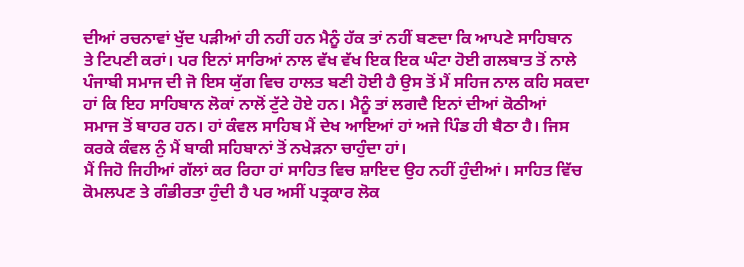ਦੀਆਂ ਰਚਨਾਵਾਂ ਖੁੱਦ ਪੜੀਆਂ ਹੀ ਨਹੀਂ ਹਨ ਮੈਨੂੰ ਹੱਕ ਤਾਂ ਨਹੀਂ ਬਣਦਾ ਕਿ ਆਪਣੇ ਸਾਹਿਬਾਨ
ਤੇ ਟਿਪਣੀ ਕਰਾਂ। ਪਰ ਇਨਾਂ ਸਾਰਿਆਂ ਨਾਲ ਵੱਖ ਵੱਖ ਇਕ ਇਕ ਘੰਟਾ ਹੋਈ ਗਲਬਾਤ ਤੋਂ ਨਾਲੇ
ਪੰਜਾਬੀ ਸਮਾਜ ਦੀ ਜੋ ਇਸ ਯੁੱਗ ਵਿਚ ਹਾਲਤ ਬਣੀ ਹੋਈ ਹੈ ਉਸ ਤੋਂ ਮੈਂ ਸਹਿਜ ਨਾਲ ਕਹਿ ਸਕਦਾ
ਹਾਂ ਕਿ ਇਹ ਸਾਹਿਬਾਨ ਲੋਕਾਂ ਨਾਲੋਂ ਟੁੱਟੇ ਹੋਏ ਹਨ। ਮੈਨੂੰ ਤਾਂ ਲਗਦੈ ਇਨਾਂ ਦੀਆਂ ਕੋਠੀਆਂ
ਸਮਾਜ ਤੋਂ ਬਾਹਰ ਹਨ। ਹਾਂ ਕੰਵਲ ਸਾਹਿਬ ਮੈਂ ਦੇਖ ਆਇਆਂ ਹਾਂ ਅਜੇ ਪਿੰਡ ਹੀ ਬੈਠਾ ਹੈ। ਜਿਸ
ਕਰਕੇ ਕੰਵਲ ਨੁੰ ਮੈਂ ਬਾਕੀ ਸਹਿਬਾਨਾਂ ਤੋਂ ਨਖੇੜਨਾ ਚਾਹੁੰਦਾ ਹਾਂ।
ਮੈਂ ਜਿਹੋ ਜਿਹੀਆਂ ਗੱਲਾਂ ਕਰ ਰਿਹਾ ਹਾਂ ਸਾਹਿਤ ਵਿਚ ਸ਼ਾਇਦ ਉਹ ਨਹੀਂ ਹੁੰਦੀਆਂ। ਸਾਹਿਤ ਵਿੱਚ
ਕੋਮਲਪਣ ਤੇ ਗੰਭੀਰਤਾ ਹੁੰਦੀ ਹੈ ਪਰ ਅਸੀਂ ਪਤ੍ਰਕਾਰ ਲੋਕ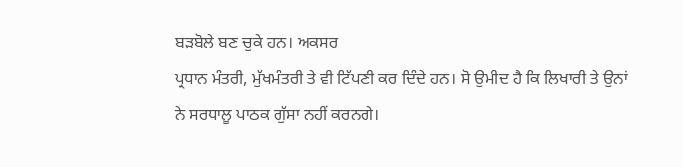ਬੜਬੋਲੇ ਬਣ ਚੁਕੇ ਹਨ। ਅਕਸਰ
ਪ੍ਰਧਾਨ ਮੰਤਰੀ, ਮੁੱਖਮੰਤਰੀ ਤੇ ਵੀ ਟਿੱਪਣੀ ਕਰ ਦਿੰਦੇ ਹਨ। ਸੋ ਉਮੀਦ ਹੈ ਕਿ ਲਿਖਾਰੀ ਤੇ ਉਨਾਂ
ਨੇ ਸਰਧਾਲੂ ਪਾਠਕ ਗੁੱਸਾ ਨਹੀਂ ਕਰਨਗੇ।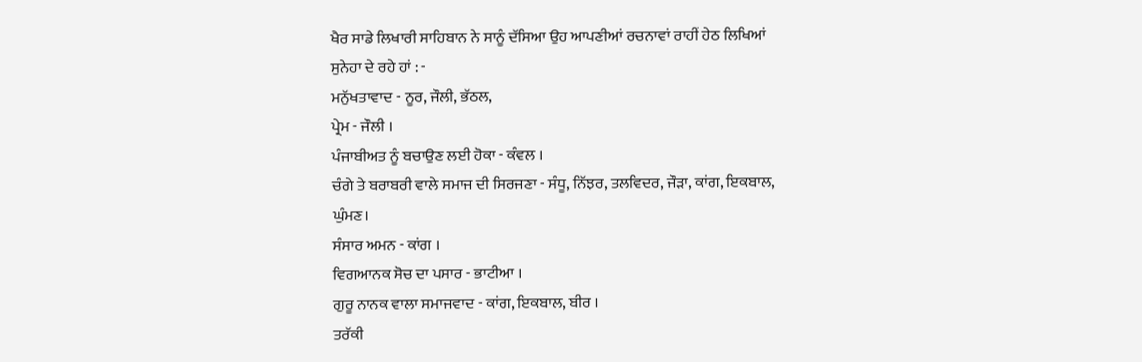ਖੈਰ ਸਾਡੇ ਲਿਖਾਰੀ ਸਾਹਿਬਾਨ ਨੇ ਸਾਨੂੰ ਦੱਸਿਆ ਉਹ ਆਪਣੀਆਂ ਰਚਨਾਵਾਂ ਰਾਹੀਂ ਹੇਠ ਲਿਖਿਆਂ
ਸੁਨੇਹਾ ਦੇ ਰਹੇ ਹਾਂ : -
ਮਨੁੱਖਤਾਵਾਦ - ਨੂਰ, ਜੌਲੀ, ਭੱਠਲ,
ਪ੍ਰੇਮ - ਜੌਲੀ ।
ਪੰਜਾਬੀਅਤ ਨੂੰ ਬਚਾਉਣ ਲਈ ਹੋਕਾ - ਕੰਵਲ ।
ਚੰਗੇ ਤੇ ਬਰਾਬਰੀ ਵਾਲੇ ਸਮਾਜ ਦੀ ਸਿਰਜਣਾ - ਸੰਧੂ, ਨਿੱਝਰ, ਤਲਵਿਦਰ, ਜੌੜਾ, ਕਾਂਗ, ਇਕਬਾਲ,
ਘੁੰਮਣ।
ਸੰਸਾਰ ਅਮਨ - ਕਾਂਗ ।
ਵਿਗਆਨਕ ਸੋਚ ਦਾ ਪਸਾਰ - ਭਾਟੀਆ ।
ਗੁਰੂ ਨਾਨਕ ਵਾਲਾ ਸਮਾਜਵਾਦ - ਕਾਂਗ, ਇਕਬਾਲ, ਬੀਰ ।
ਤਰੱਕੀ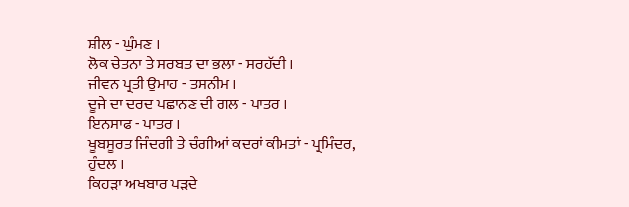ਸ਼ੀਲ - ਘੁੰਮਣ ।
ਲੋਕ ਚੇਤਨਾ ਤੇ ਸਰਬਤ ਦਾ ਭਲਾ - ਸਰਹੱਦੀ ।
ਜੀਵਨ ਪ੍ਰਤੀ ਉਮਾਹ - ਤਸਨੀਮ ।
ਦੂਜੇ ਦਾ ਦਰਦ ਪਛਾਨਣ ਦੀ ਗਲ - ਪਾਤਰ ।
ਇਨਸਾਫ - ਪਾਤਰ ।
ਖੂਬਸੂਰਤ ਜਿੰਦਗੀ ਤੇ ਚੰਗੀਆਂ ਕਦਰਾਂ ਕੀਮਤਾਂ - ਪ੍ਰਮਿੰਦਰ, ਹੁੰਦਲ ।
ਕਿਹੜਾ ਅਖਬਾਰ ਪੜਦੇ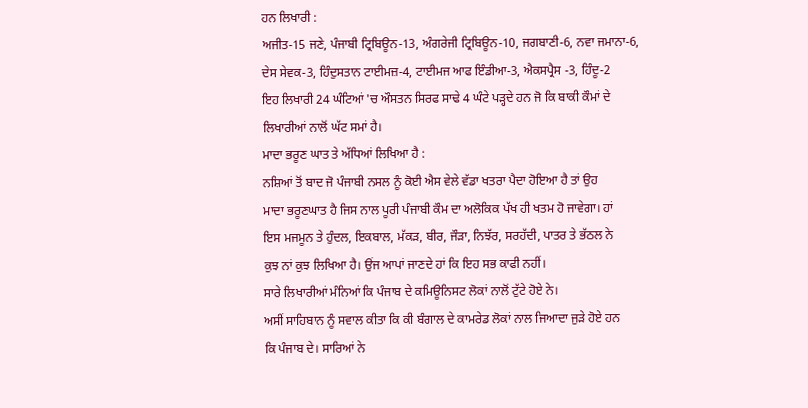ਹਨ ਲਿਖਾਰੀ :
ਅਜੀਤ-15 ਜਣੇ, ਪੰਜਾਬੀ ਟ੍ਰਿਬਿਊਨ-13, ਅੰਗਰੇਜੀ ਟ੍ਰਿਬਿਊਨ-10, ਜਗਬਾਣੀ-6, ਨਵਾ ਜਮਾਨਾ-6,
ਦੇਸ ਸੇਵਕ-3, ਹਿੰਦੁਸਤਾਨ ਟਾਈਮਜ਼-4, ਟਾਈਮਜ ਆਫ ਇੰਡੀਆ-3, ਐਕਸਪ੍ਰੈਸ -3, ਹਿੰਦੂ-2
ਇਹ ਲਿਖਾਰੀ 24 ਘੰਟਿਆਂ 'ਚ ਔਸਤਨ ਸਿਰਫ ਸਾਢੇ 4 ਘੰਟੇ ਪੜ੍ਹਦੇ ਹਨ ਜੋ ਕਿ ਬਾਕੀ ਕੌਮਾਂ ਦੇ
ਲਿਖਾਰੀਆਂ ਨਾਲੋਂ ਘੱਟ ਸਮਾਂ ਹੈ।
ਮਾਦਾ ਭਰੂਣ ਘਾਤ ਤੇ ਅੱਧਿਆਂ ਲਿਖਿਆ ਹੈ :
ਨਸ਼ਿਆਂ ਤੋਂ ਬਾਦ ਜੋ ਪੰਜਾਬੀ ਨਸਲ ਨੂੰ ਕੋਈ ਐਸ ਵੇਲੇ ਵੱਡਾ ਖਤਰਾ ਪੈਦਾ ਹੋਇਆ ਹੈ ਤਾਂ ਉਹ
ਮਾਦਾ ਭਰੂਣਘਾਤ ਹੈ ਜਿਸ ਨਾਲ ਪੂਰੀ ਪੰਜਾਬੀ ਕੌਮ ਦਾ ਅਲੋਕਿਕ ਪੱਖ ਹੀ ਖਤਮ ਹੋ ਜਾਵੇਗਾ। ਹਾਂ
ਇਸ ਮਜਮੂਨ ਤੇ ਹੁੰਦਲ, ਇਕਬਾਲ, ਮੱਕੜ, ਬੀਰ, ਜੌੜਾ, ਨਿਝੱਰ, ਸਰਹੱਦੀ, ਪਾਤਰ ਤੇ ਭੱਠਲ ਨੇ
ਕੁਝ ਨਾਂ ਕੁਝ ਲਿਖਿਆ ਹੈ। ਉਂਜ ਆਪਾਂ ਜਾਣਦੇ ਹਾਂ ਕਿ ਇਹ ਸਭ ਕਾਫੀ ਨਹੀਂ।
ਸਾਰੇ ਲਿਖਾਰੀਆਂ ਮੰਨਿਆਂ ਕਿ ਪੰਜਾਬ ਦੇ ਕਮਿਊਨਿਸਟ ਲੋਕਾਂ ਨਾਲੋਂ ਟੁੱਟੇ ਹੋਏ ਨੇ।
ਅਸੀਂ ਸਾਹਿਬਾਨ ਨੂੰ ਸਵਾਲ ਕੀਤਾ ਕਿ ਕੀ ਬੰਗਾਲ ਦੇ ਕਾਮਰੇਡ ਲੋਕਾਂ ਨਾਲ ਜਿਆਦਾ ਜੁੜੇ ਹੋਏ ਹਨ
ਕਿ ਪੰਜਾਬ ਦੇ। ਸਾਰਿਆਂ ਨੇ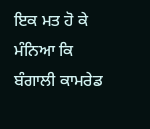ਇਕ ਮਤ ਹੋ ਕੇ ਮੰਨਿਆ ਕਿ ਬੰਗਾਲੀ ਕਾਮਰੇਡ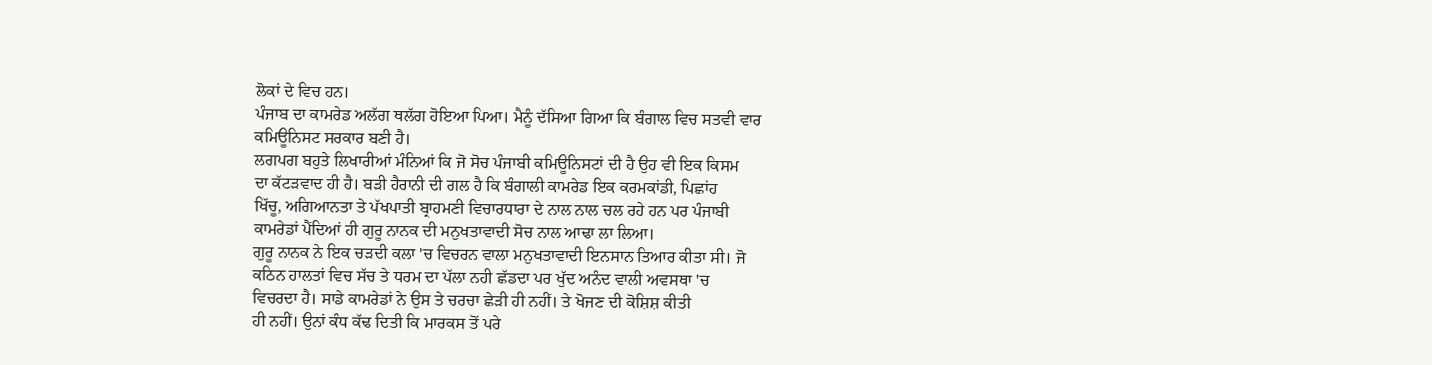ਲੋਕਾਂ ਦੇ ਵਿਚ ਹਨ।
ਪੰਜਾਬ ਦਾ ਕਾਮਰੇਡ ਅਲੱਗ ਥਲੱਗ ਹੋਇਆ ਪਿਆ। ਮੈਨੂੰ ਦੱਸਿਆ ਗਿਆ ਕਿ ਬੰਗਾਲ ਵਿਚ ਸਤਵੀ ਵਾਰ
ਕਮਿਊਨਿਸਟ ਸਰਕਾਰ ਬਣੀ ਹੈ।
ਲਗਪਗ ਬਹੁਤੇ ਲਿਖਾਰੀਆਂ ਮੰਨਿਆਂ ਕਿ ਜੋ ਸੋਚ ਪੰਜਾਬੀ ਕਮਿਊਨਿਸਟਾਂ ਦੀ ਹੈ ਉਹ ਵੀ ਇਕ ਕਿਸਮ
ਦਾ ਕੱਟੜਵਾਦ ਹੀ ਹੈ। ਬੜੀ ਹੈਰਾਨੀ ਦੀ ਗਲ ਹੈ ਕਿ ਬੰਗਾਲੀ ਕਾਮਰੇਡ ਇਕ ਕਰਮਕਾਂਡੀ, ਪਿਛਾਂਹ
ਖਿੱਚੂ, ਅਗਿਆਨਤਾ ਤੇ ਪੱਖਪਾਤੀ ਬ੍ਰਾਹਮਣੀ ਵਿਚਾਰਧਾਰਾ ਦੇ ਨਾਲ ਨਾਲ ਚਲ ਰਹੇ ਹਨ ਪਰ ਪੰਜਾਬੀ
ਕਾਮਰੇਡਾਂ ਪੈਂਦਿਆਂ ਹੀ ਗੁਰੂ ਨਾਨਕ ਦੀ ਮਨੁਖਤਾਵਾਦੀ ਸੋਚ ਨਾਲ ਆਢਾ ਲਾ ਲਿਆ।
ਗੁਰੂ ਨਾਨਕ ਨੇ ਇਕ ਚੜਦੀ ਕਲਾ 'ਚ ਵਿਚਰਨ ਵਾਲਾ ਮਨੁਖਤਾਵਾਦੀ ਇਨਸਾਨ ਤਿਆਰ ਕੀਤਾ ਸੀ। ਜੋ
ਕਠਿਨ ਹਾਲਤਾਂ ਵਿਚ ਸੱਚ ਤੇ ਧਰਮ ਦਾ ਪੱਲਾ ਨਹੀ ਛੱਡਦਾ ਪਰ ਖੁੱਦ ਅਨੰਦ ਵਾਲੀ ਅਵਸਥਾ 'ਚ
ਵਿਚਰਦਾ ਹੈ। ਸਾਡੇ ਕਾਮਰੇਡਾਂ ਨੇ ਉਸ ਤੇ ਚਰਚਾ ਛੇੜੀ ਹੀ ਨਹੀਂ। ਤੇ ਖੋਜਣ ਦੀ ਕੋਸ਼ਿਸ਼ ਕੀਤੀ
ਹੀ ਨਹੀਂ। ਉਨਾਂ ਕੰਧ ਕੱਢ ਦਿਤੀ ਕਿ ਮਾਰਕਸ ਤੋਂ ਪਰੇ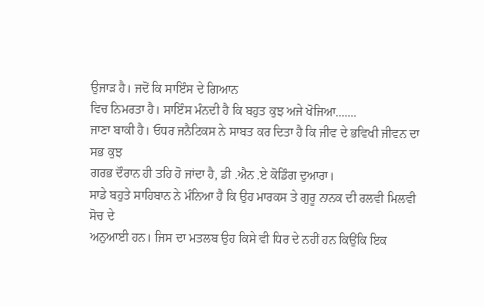ਉਜਾੜ ਹੈ। ਜਦੋਂ ਕਿ ਸਾਇੰਸ ਦੇ ਗਿਆਨ
ਵਿਚ ਨਿਮਰਤਾ ਹੈ। ਸਾਇੰਸ ਮੰਨਦੀ ਹੈ ਕਿ ਬਹੁਤ ਕੁਝ ਅਜੇ ਖੋਜਿਆ.......
ਜਾਣਾ ਬਾਕੀ ਹੈ। ਓਧਰ ਜਨੈਟਿਕਸ ਨੇ ਸਾਬਤ ਕਰ ਦਿਤਾ ਹੈ ਕਿ ਜੀਵ ਦੇ ਭਵਿਖੀ ਜੀਵਨ ਦਾ ਸਭ ਕੁਝ
ਗਰਭ ਦੌਰਾਨ ਹੀ ਤਹਿ ਹੋ ਜਾਂਦਾ ਹੈ, ਡੀ .ਐਨ .ਏ ਕੋਡਿੰਗ ਦੁਆਰਾ।
ਸਾਡੇ ਬਹੁਤੇ ਸਾਹਿਬਾਨ ਨੇ ਮੰਨਿਆ ਹੈ ਕਿ ਉਹ ਮਾਰਕਸ ਤੇ ਗੁਰੂ ਨਾਨਕ ਦੀ ਰਲਵੀ ਮਿਲਵੀ ਸੋਚ ਦੇ
ਅਨੁਆਈ ਹਨ। ਜਿਸ ਦਾ ਮਤਲਬ ਉਹ ਕਿਸੇ ਵੀ ਧਿਰ ਦੇ ਨਹੀਂ ਹਨ ਕਿਉਂਕਿ ਇਕ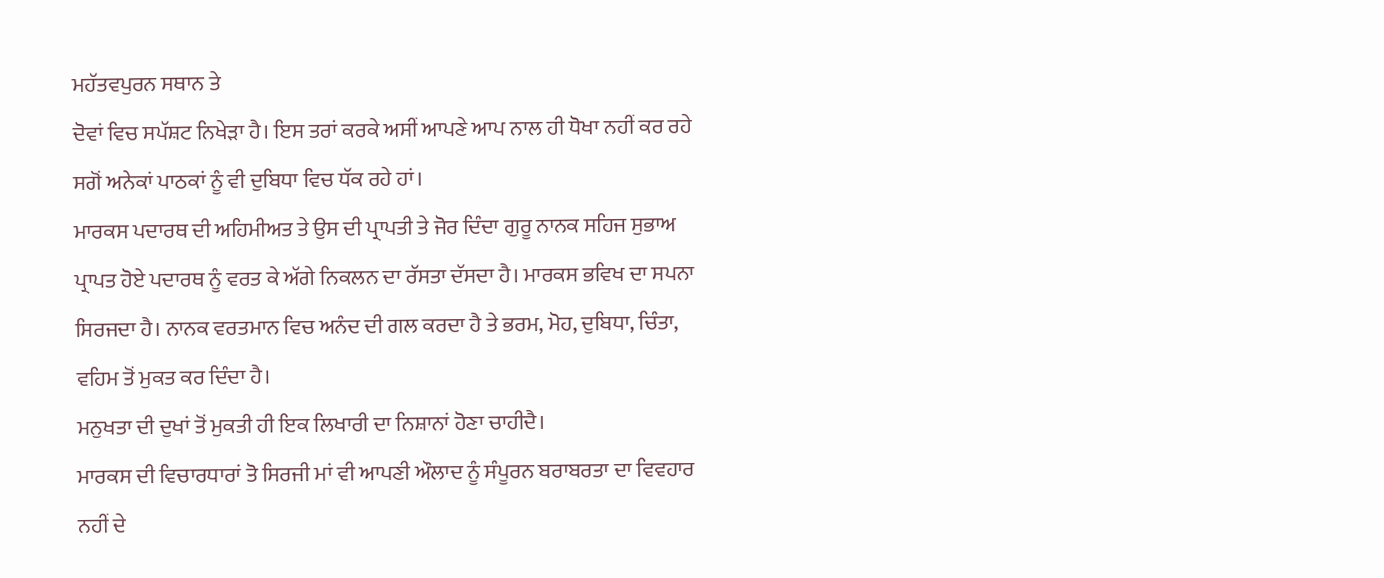ਮਹੱਤਵਪੁਰਨ ਸਥਾਨ ਤੇ
ਦੋਵਾਂ ਵਿਚ ਸਪੱਸ਼ਟ ਨਿਖੇੜਾ ਹੈ। ਇਸ ਤਰਾਂ ਕਰਕੇ ਅਸੀਂ ਆਪਣੇ ਆਪ ਨਾਲ ਹੀ ਧੋਖਾ ਨਹੀਂ ਕਰ ਰਹੇ
ਸਗੋਂ ਅਨੇਕਾਂ ਪਾਠਕਾਂ ਨੂੰ ਵੀ ਦੁਬਿਧਾ ਵਿਚ ਧੱਕ ਰਹੇ ਹਾਂ।
ਮਾਰਕਸ ਪਦਾਰਥ ਦੀ ਅਹਿਮੀਅਤ ਤੇ ਉਸ ਦੀ ਪ੍ਰਾਪਤੀ ਤੇ ਜੋਰ ਦਿੰਦਾ ਗੁਰੂ ਨਾਨਕ ਸਹਿਜ ਸੁਭਾਅ
ਪ੍ਰਾਪਤ ਹੋਏ ਪਦਾਰਥ ਨੂੰ ਵਰਤ ਕੇ ਅੱਗੇ ਨਿਕਲਨ ਦਾ ਰੱਸਤਾ ਦੱਸਦਾ ਹੈ। ਮਾਰਕਸ ਭਵਿਖ ਦਾ ਸਪਨਾ
ਸਿਰਜਦਾ ਹੈ। ਨਾਨਕ ਵਰਤਮਾਨ ਵਿਚ ਅਨੰਦ ਦੀ ਗਲ ਕਰਦਾ ਹੈ ਤੇ ਭਰਮ, ਮੋਹ, ਦੁਬਿਧਾ, ਚਿੰਤਾ,
ਵਹਿਮ ਤੋਂ ਮੁਕਤ ਕਰ ਦਿੰਦਾ ਹੈ।
ਮਨੁਖਤਾ ਦੀ ਦੁਖਾਂ ਤੋਂ ਮੁਕਤੀ ਹੀ ਇਕ ਲਿਖਾਰੀ ਦਾ ਨਿਸ਼ਾਨਾਂ ਹੋਣਾ ਚਾਹੀਦੈ।
ਮਾਰਕਸ ਦੀ ਵਿਚਾਰਧਾਰਾਂ ਤੋ ਸਿਰਜੀ ਮਾਂ ਵੀ ਆਪਣੀ ਔਲਾਦ ਨੂੰ ਸੰਪੂਰਨ ਬਰਾਬਰਤਾ ਦਾ ਵਿਵਹਾਰ
ਨਹੀਂ ਦੇ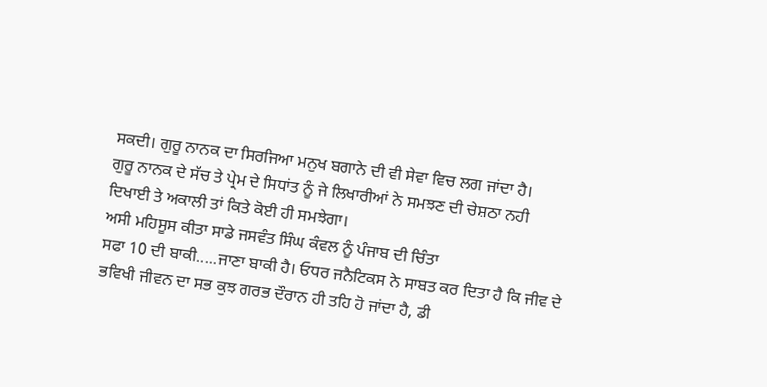ਸਕਦੀ। ਗੁਰੂ ਨਾਨਕ ਦਾ ਸਿਰਜਿਆ ਮਨੁਖ ਬਗਾਨੇ ਦੀ ਵੀ ਸੇਵਾ ਵਿਚ ਲਗ ਜਾਂਦਾ ਹੈ।
ਗੁਰੂ ਨਾਨਕ ਦੇ ਸੱਚ ਤੇ ਪ੍ਰੇਮ ਦੇ ਸਿਧਾਂਤ ਨੂੰ ਜੇ ਲਿਖਾਰੀਆਂ ਨੇ ਸਮਝਣ ਦੀ ਚੇਸ਼ਠਾ ਨਹੀ
ਦਿਖਾਈ ਤੇ ਅਕਾਲੀ ਤਾਂ ਕਿਤੇ ਕੋਈ ਹੀ ਸਮਝੇਗਾ।
ਅਸੀ ਮਹਿਸੂਸ ਕੀਤਾ ਸਾਡੇ ਜਸਵੰਤ ਸਿੰਘ ਕੰਵਲ ਨੂੰ ਪੰਜਾਬ ਦੀ ਚਿੰਤਾ
ਸਫਾ 10 ਦੀ ਬਾਕੀ.....ਜਾਣਾ ਬਾਕੀ ਹੈ। ਓਧਰ ਜਨੈਟਿਕਸ ਨੇ ਸਾਬਤ ਕਰ ਦਿਤਾ ਹੈ ਕਿ ਜੀਵ ਦੇ
ਭਵਿਖੀ ਜੀਵਨ ਦਾ ਸਭ ਕੁਝ ਗਰਭ ਦੌਰਾਨ ਹੀ ਤਹਿ ਹੋ ਜਾਂਦਾ ਹੈ, ਡੀ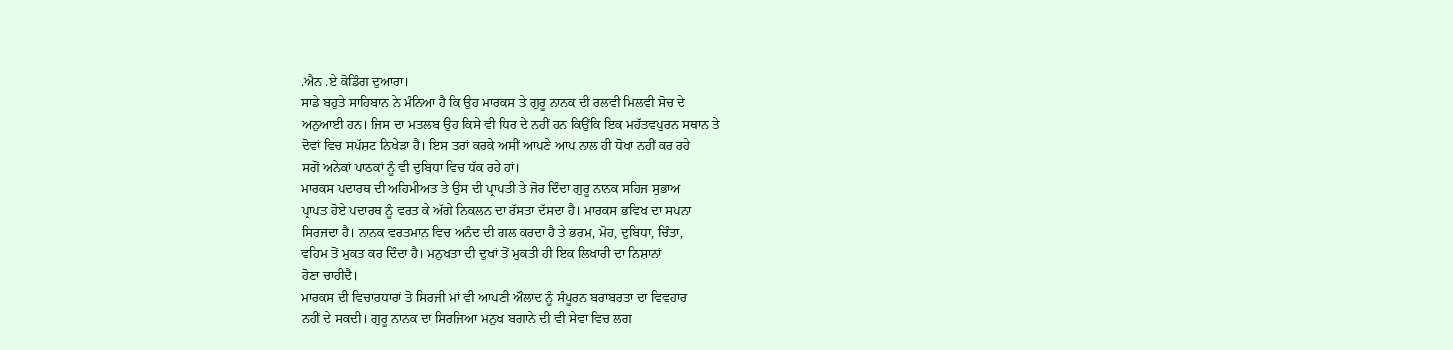.ਐਨ .ਏ ਕੋਡਿੰਗ ਦੁਆਰਾ।
ਸਾਡੇ ਬਹੁਤੇ ਸਾਹਿਬਾਨ ਨੇ ਮੰਨਿਆ ਹੈ ਕਿ ਉਹ ਮਾਰਕਸ ਤੇ ਗੁਰੂ ਨਾਨਕ ਦੀ ਰਲਵੀ ਮਿਲਵੀ ਸੋਚ ਦੇ
ਅਨੁਆਈ ਹਨ। ਜਿਸ ਦਾ ਮਤਲਬ ਉਹ ਕਿਸੇ ਵੀ ਧਿਰ ਦੇ ਨਹੀਂ ਹਨ ਕਿਉਂਕਿ ਇਕ ਮਹੱਤਵਪੁਰਨ ਸਥਾਨ ਤੇ
ਦੋਵਾਂ ਵਿਚ ਸਪੱਸ਼ਟ ਨਿਖੇੜਾ ਹੈ। ਇਸ ਤਰਾਂ ਕਰਕੇ ਅਸੀਂ ਆਪਣੇ ਆਪ ਨਾਲ ਹੀ ਧੋਖਾ ਨਹੀਂ ਕਰ ਰਹੇ
ਸਗੋਂ ਅਨੇਕਾਂ ਪਾਠਕਾਂ ਨੂੰ ਵੀ ਦੁਬਿਧਾ ਵਿਚ ਧੱਕ ਰਹੇ ਹਾਂ।
ਮਾਰਕਸ ਪਦਾਰਥ ਦੀ ਅਹਿਮੀਅਤ ਤੇ ਉਸ ਦੀ ਪ੍ਰਾਪਤੀ ਤੇ ਜੋਰ ਦਿੰਦਾ ਗੁਰੂ ਨਾਨਕ ਸਹਿਜ ਸੁਭਾਅ
ਪ੍ਰਾਪਤ ਹੋਏ ਪਦਾਰਥ ਨੂੰ ਵਰਤ ਕੇ ਅੱਗੇ ਨਿਕਲਨ ਦਾ ਰੱਸਤਾ ਦੱਸਦਾ ਹੈ। ਮਾਰਕਸ ਭਵਿਖ ਦਾ ਸਪਨਾ
ਸਿਰਜਦਾ ਹੈ। ਨਾਨਕ ਵਰਤਮਾਨ ਵਿਚ ਅਨੰਦ ਦੀ ਗਲ ਕਰਦਾ ਹੈ ਤੇ ਭਰਮ, ਮੋਹ, ਦੁਬਿਧਾ, ਚਿੰਤਾ,
ਵਹਿਮ ਤੋਂ ਮੁਕਤ ਕਰ ਦਿੰਦਾ ਹੈ। ਮਨੁਖਤਾ ਦੀ ਦੁਖਾਂ ਤੋਂ ਮੁਕਤੀ ਹੀ ਇਕ ਲਿਖਾਰੀ ਦਾ ਨਿਸ਼ਾਨਾਂ
ਹੋਣਾ ਚਾਹੀਦੈ।
ਮਾਰਕਸ ਦੀ ਵਿਚਾਰਧਾਰਾਂ ਤੋ ਸਿਰਜੀ ਮਾਂ ਵੀ ਆਪਣੀ ਔਲਾਦ ਨੂੰ ਸੰਪੂਰਨ ਬਰਾਬਰਤਾ ਦਾ ਵਿਵਹਾਰ
ਨਹੀਂ ਦੇ ਸਕਦੀ। ਗੁਰੂ ਨਾਨਕ ਦਾ ਸਿਰਜਿਆ ਮਨੁਖ ਬਗਾਨੇ ਦੀ ਵੀ ਸੇਵਾ ਵਿਚ ਲਗ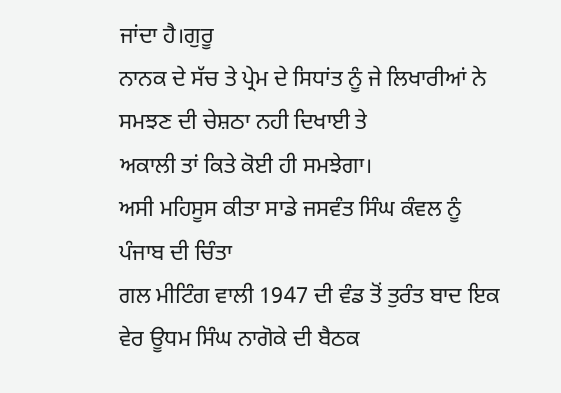ਜਾਂਦਾ ਹੈ।ਗੁਰੂ
ਨਾਨਕ ਦੇ ਸੱਚ ਤੇ ਪ੍ਰੇਮ ਦੇ ਸਿਧਾਂਤ ਨੂੰ ਜੇ ਲਿਖਾਰੀਆਂ ਨੇ ਸਮਝਣ ਦੀ ਚੇਸ਼ਠਾ ਨਹੀ ਦਿਖਾਈ ਤੇ
ਅਕਾਲੀ ਤਾਂ ਕਿਤੇ ਕੋਈ ਹੀ ਸਮਝੇਗਾ।
ਅਸੀ ਮਹਿਸੂਸ ਕੀਤਾ ਸਾਡੇ ਜਸਵੰਤ ਸਿੰਘ ਕੰਵਲ ਨੂੰ ਪੰਜਾਬ ਦੀ ਚਿੰਤਾ
ਗਲ ਮੀਟਿੰਗ ਵਾਲੀ 1947 ਦੀ ਵੰਡ ਤੋਂ ਤੁਰੰਤ ਬਾਦ ਇਕ ਵੇਰ ਊਧਮ ਸਿੰਘ ਨਾਗੋਕੇ ਦੀ ਬੈਠਕ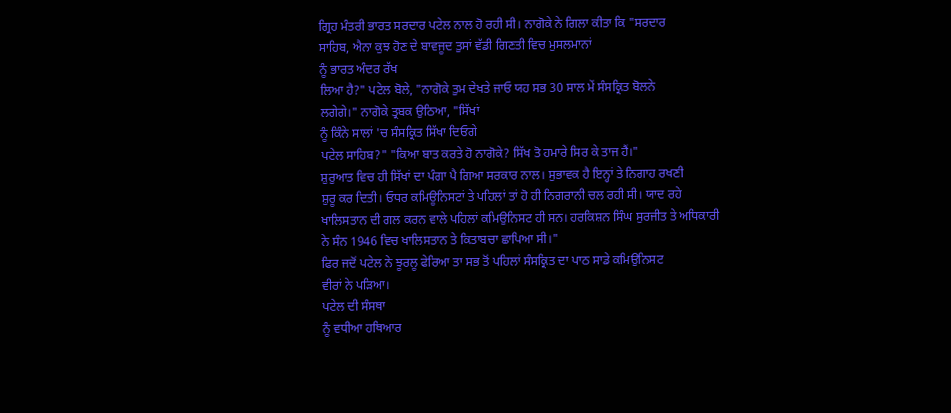ਗ੍ਰਿਹ ਮੰਤਰੀ ਭਾਰਤ ਸਰਦਾਰ ਪਟੇਲ ਨਾਲ ਹੋ ਰਹੀ ਸੀ। ਨਾਗੋਕੇ ਨੇ ਗਿਲਾ ਕੀਤਾ ਕਿ "ਸਰਦਾਰ
ਸਾਹਿਬ, ਐਨਾ ਕੁਝ ਹੋਣ ਦੇ ਬਾਵਜੂਦ ਤੁਸਾਂ ਵੱਡੀ ਗਿਣਤੀ ਵਿਚ ਮੁਸਲਮਾਨਾਂ
ਨੂੰ ਭਾਰਤ ਅੰਦਰ ਰੱਖ
ਲਿਆ ਹੈ?" ਪਟੇਲ ਬੋਲੇ, "ਨਾਗੋਕੇ ਤੁਮ ਦੇਖਤੇ ਜਾਓ ਯਹ ਸਭ 30 ਸਾਲ ਮੇਂ ਸੰਸਕ੍ਰਿਤ ਬੋਲਨੇ
ਲਗੇਗੇ।" ਨਾਗੋਕੇ ਤ੍ਰਬਕ ਉਠਿਆ, "ਸਿੱਖਾਂ
ਨੂੰ ਕਿੰਨੇ ਸਾਲਾਂ 'ਚ ਸੰਸਕ੍ਰਿਤ ਸਿੱਖਾ ਦਿਓਗੇ
ਪਟੇਲ ਸਾਹਿਬ?" "ਕਿਆ ਬਾਤ ਕਰਤੇ ਹੋ ਨਾਗੋਕੇ? ਸਿੱਖ ਤੋ ਹਮਾਰੇ ਸਿਰ ਕੇ ਤਾਜ ਹੈਂ।"
ਸ਼ੁਰੁਆਤ ਵਿਚ ਹੀ ਸਿੱਖਾਂ ਦਾ ਪੰਗਾ ਪੈ ਗਿਆ ਸਰਕਾਰ ਨਾਲ। ਸੁਭਾਵਕ ਹੈ ਇਨ੍ਹਾਂ ਤੇ ਨਿਗਾਹ ਰਖਣੀ
ਸ਼ੁਰੂ ਕਰ ਦਿਤੀ। ਓਧਰ ਕਮਿਊਨਿਸਟਾਂ ਤੇ ਪਹਿਲਾਂ ਤਾਂ ਹੋ ਹੀ ਨਿਗਰਾਨੀ ਚਲ ਰਹੀ ਸੀ। ਯਾਦ ਰਹੇ
ਖਾਲਿਸਤਾਨ ਦੀ ਗਲ ਕਰਨ ਵਾਲੇ ਪਹਿਲਾਂ ਕਮਿਉਨਿਸਟ ਹੀ ਸਨ। ਹਰਕਿਸ਼ਨ ਸਿੰਘ ਸੁਰਜੀਤ ਤੇ ਅਧਿਕਾਰੀ
ਨੇ ਸੰਨ 1946 ਵਿਚ ਖਾਲਿਸਤਾਨ ਤੇ ਕਿਤਾਬਚਾ ਛਾਪਿਆ ਸੀ।"
ਫਿਰ ਜਦੋਂ ਪਟੇਲ ਨੇ ਝੂਰਲੂ ਫੇਰਿਆ ਤਾ ਸਭ ਤੋਂ ਪਹਿਲਾਂ ਸੰਸਕ੍ਰਿਤ ਦਾ ਪਾਠ ਸਾਡੇ ਕਮਿਉਨਿਸਟ
ਵੀਰਾਂ ਨੇ ਪੜਿਆ।
ਪਟੇਲ ਦੀ ਸੰਸਥਾ
ਨੂੰ ਵਧੀਆ ਹਥਿਆਰ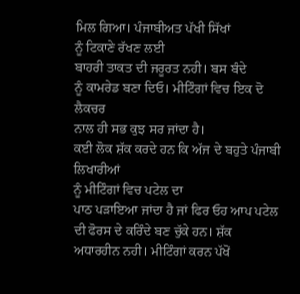ਮਿਲ ਗਿਆ। ਪੰਜਾਬੀਅਤ ਪੱਖੀ ਸਿੱਖਾਂ
ਨੂੰ ਟਿਕਾਣੇ ਰੱਖਣ ਲਈ
ਬਾਹਰੀ ਤਾਕਤ ਦੀ ਜਰੂਰਤ ਨਹੀ। ਬਸ ਬੰਦੇ
ਨੂੰ ਕਾਮਰੇਡ ਬਣਾ ਦਿਓ। ਮੀਟਿੰਗਾਂ ਵਿਚ ਇਕ ਦੋ ਲੈਕਚਰ
ਨਾਲ ਹੀ ਸਭ ਕੁਝ ਸਰ ਜਾਂਦਾ ਹੈ।
ਕਈ ਲੋਕ ਸ਼ੱਕ ਕਰਦੇ ਹਨ ਕਿ ਅੱਜ ਦੇ ਬਹੁਤੇ ਪੰਜਾਬੀ ਲਿਖਾਰੀਆਂ
ਨੂੰ ਮੀਟਿੰਗਾਂ ਵਿਚ ਪਟੇਲ ਦਾ
ਪਾਠ ਪੜਾਇਆ ਜਾਂਦਾ ਹੈ ਜਾਂ ਫਿਰ ਓਹ ਆਪ ਪਟੇਲ ਦੀ ਫੋਰਸ ਦੇ ਕਰਿੰਦੇ ਬਣ ਚੁੱਕੇ ਹਨ। ਸ਼ੱਕ
ਅਧਾਰਹੀਨ ਨਹੀ। ਮੀਟਿੰਗਾਂ ਕਰਨ ਪੱਖੋਂ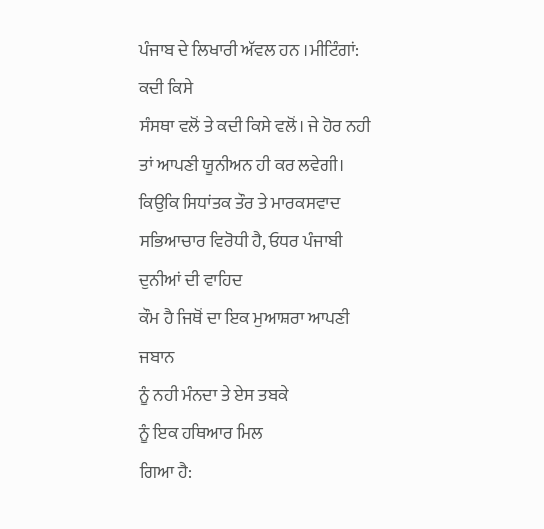ਪੰਜਾਬ ਦੇ ਲਿਖਾਰੀ ਅੱਵਲ ਹਨ ।ਮੀਟਿੰਗਾਂ: ਕਦੀ ਕਿਸੇ
ਸੰਸਥਾ ਵਲੋਂ ਤੇ ਕਦੀ ਕਿਸੇ ਵਲੋਂ। ਜੇ ਹੋਰ ਨਹੀ ਤਾਂ ਆਪਣੀ ਯੂਨੀਅਨ ਹੀ ਕਰ ਲਵੇਗੀ।
ਕਿਉਕਿ ਸਿਧਾਂਤਕ ਤੌਰ ਤੇ ਮਾਰਕਸਵਾਦ ਸਭਿਆਚਾਰ ਵਿਰੋਧੀ ਹੈ, ਓਧਰ ਪੰਜਾਬੀ ਦੁਨੀਆਂ ਦੀ ਵਾਹਿਦ
ਕੌਮ ਹੈ ਜਿਥੋਂ ਦਾ ਇਕ ਮੁਆਸ਼ਰਾ ਆਪਣੀ ਜਬਾਨ
ਨੂੰ ਨਹੀ ਮੰਨਦਾ ਤੇ ਏਸ ਤਬਕੇ
ਨੂੰ ਇਕ ਹਥਿਆਰ ਮਿਲ
ਗਿਆ ਹੈ: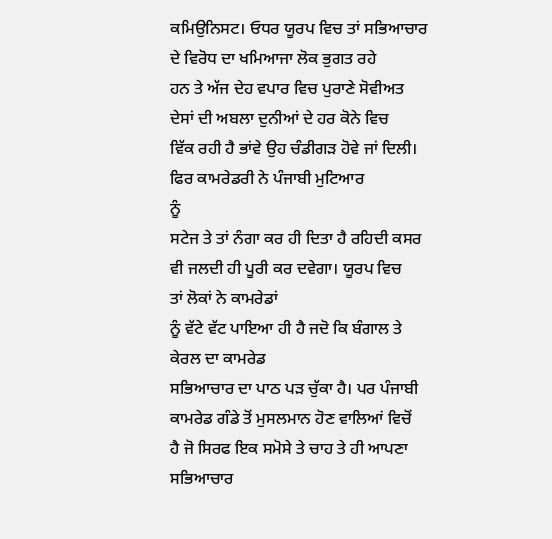ਕਮਿਉਨਿਸਟ। ਓਧਰ ਯੂਰਪ ਵਿਚ ਤਾਂ ਸਭਿਆਚਾਰ ਦੇ ਵਿਰੋਧ ਦਾ ਖਮਿਆਜਾ ਲੋਕ ਭੁਗਤ ਰਹੇ
ਹਨ ਤੇ ਅੱਜ ਦੇਹ ਵਪਾਰ ਵਿਚ ਪੁਰਾਣੇ ਸੋਵੀਅਤ ਦੇਸਾਂ ਦੀ ਅਬਲਾ ਦੁਨੀਆਂ ਦੇ ਹਰ ਕੋਨੇ ਵਿਚ
ਵਿੱਕ ਰਹੀ ਹੈ ਭਾਂਵੇ ਉਹ ਚੰਡੀਗੜ ਹੋਵੇ ਜਾਂ ਦਿਲੀ। ਫਿਰ ਕਾਮਰੇਡਰੀ ਨੇ ਪੰਜਾਬੀ ਮੁਟਿਆਰ
ਨੂੰ
ਸਟੇਜ ਤੇ ਤਾਂ ਨੰਗਾ ਕਰ ਹੀ ਦਿਤਾ ਹੈ ਰਹਿਦੀ ਕਸਰ ਵੀ ਜਲਦੀ ਹੀ ਪੂਰੀ ਕਰ ਦਵੇਗਾ। ਯੂਰਪ ਵਿਚ
ਤਾਂ ਲੋਕਾਂ ਨੇ ਕਾਮਰੇਡਾਂ
ਨੂੰ ਵੱਟੇ ਵੱਟ ਪਾਇਆ ਹੀ ਹੈ ਜਦੋ ਕਿ ਬੰਗਾਲ ਤੇ ਕੇਰਲ ਦਾ ਕਾਮਰੇਡ
ਸਭਿਆਚਾਰ ਦਾ ਪਾਠ ਪੜ ਚੁੱਕਾ ਹੈ। ਪਰ ਪੰਜਾਬੀ ਕਾਮਰੇਡ ਗੰਡੇ ਤੋਂ ਮੁਸਲਮਾਨ ਹੋਣ ਵਾਲਿਆਂ ਵਿਚੋਂ
ਹੈ ਜੋ ਸਿਰਫ ਇਕ ਸਮੋਸੇ ਤੇ ਚਾਹ ਤੇ ਹੀ ਆਪਣਾ ਸਭਿਆਚਾਰ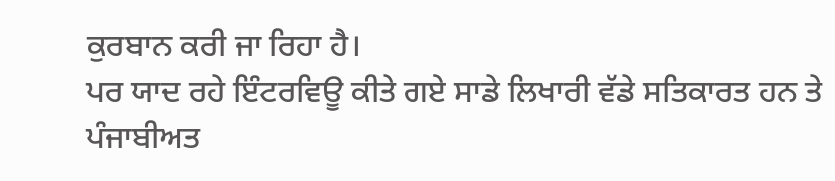ਕੁਰਬਾਨ ਕਰੀ ਜਾ ਰਿਹਾ ਹੈ।
ਪਰ ਯਾਦ ਰਹੇ ਇੰਟਰਵਿਊ ਕੀਤੇ ਗਏ ਸਾਡੇ ਲਿਖਾਰੀ ਵੱਡੇ ਸਤਿਕਾਰਤ ਹਨ ਤੇ ਪੰਜਾਬੀਅਤ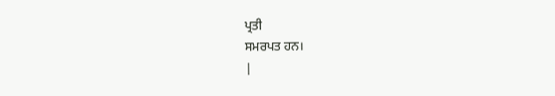ਪ੍ਰਤੀ
ਸਮਰਪਤ ਹਨ।
|